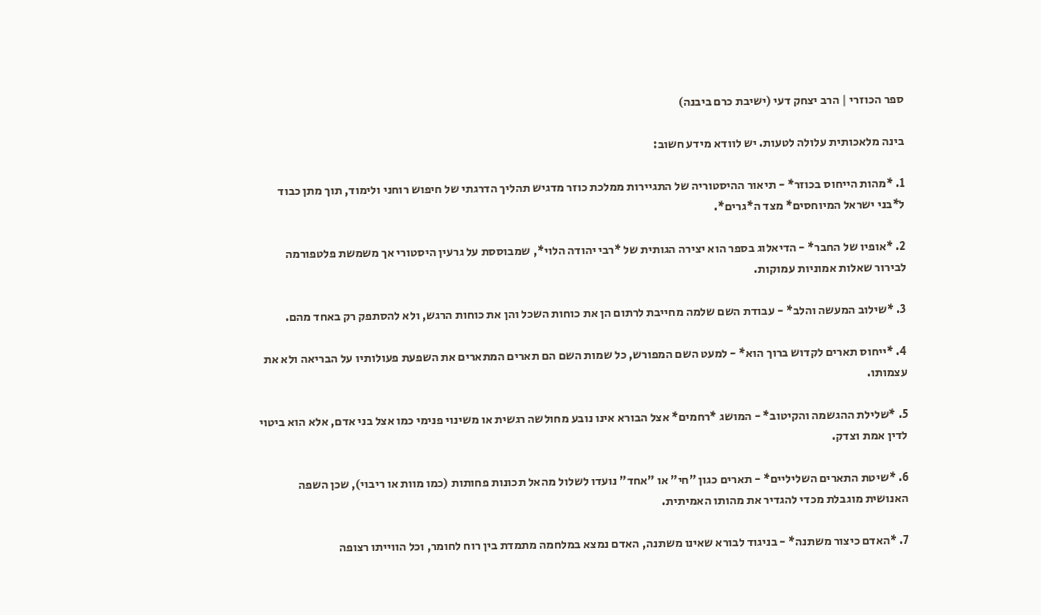ספר הכוזרי | הרב יצחק דעי (ישיבת כרם ביבנה)

בינה מלאכותית עלולה לטעות. יש לוודא מידע חשוב:

1. *מהות הייחוס בכוזר* - תיאור ההיסטוריה של התגיירות ממלכת כוזר מדגיש תהליך הדרגתי של חיפוש רוחני ולימוד, תוך מתן כבוד ל*בני ישראל המיוחסים* מצד ה*גרים*.

2. *אופיו של החבר* - הדיאלוג בספר הוא יצירה הגותית של *רבי יהודה הלוי*, שמבוססת על גרעין היסטורי אך משמשת פלטפורמה לבירור שאלות אמוניות עמוקות.

3. *שילוב המעשה והלב* - עבודת השם שלמה מחייבת לרתום הן את כוחות השכל והן את כוחות הרגש, ולא להסתפק רק באחד מהם.

4. *ייחוס תארים לקדוש ברוך הוא* - למעט השם המפורש, כל שמות השם הם תארים המתארים את השפעת פעולותיו על הבריאה ולא את עצמותו.

5. *שלילת ההגשמה והקיטוב* - המושג *רחמים* אצל הבורא אינו נובע מחולשה רגשית או משינוי פנימי כמו אצל בני אדם, אלא הוא ביטוי לדין אמת וצדק.

6. *שיטת התארים השליליים* - תארים כגון "חי" או "אחד" נועדו לשלול מהאל תכונות פחותות (כמו מוות או ריבוי), שכן השפה האנושית מוגבלת מכדי להגדיר את מהותו האמיתית.

7. *האדם כיצור משתנה* - בניגוד לבורא שאינו משתנה, האדם נמצא במלחמה מתמדת בין רוח לחומר, וכל הווייתו רצופה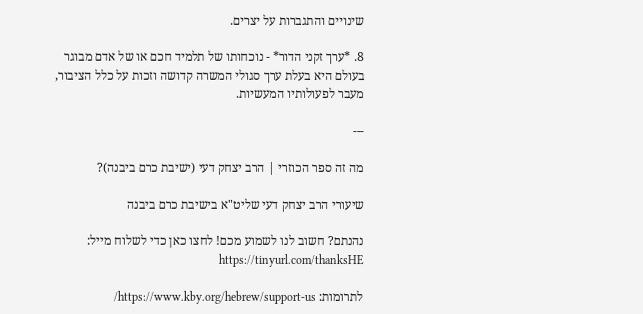שינויים והתגברות על יצרים.

8. *ערך זקני הדור* - נוכחותו של תלמיד חכם או של אדם מבוגר בעולם היא בעלת ערך סגולי המשרה קדושה וזכות על כלל הציבור, מעבר לפעולותיו המעשיות.

---

מה זה ספר הכוזרי | הרב יצחק דעי (ישיבת כרם ביבנה)?

שיעורי הרב יצחק דעי שליט"א בישיבת כרם ביבנה

נהנתם? חשוב לנו לשמוע מכם! לחצו כאן כדי לשלוח מייל: https://tinyurl.com/thanksHE

לתרומות: https://www.kby.org/hebrew/support-us/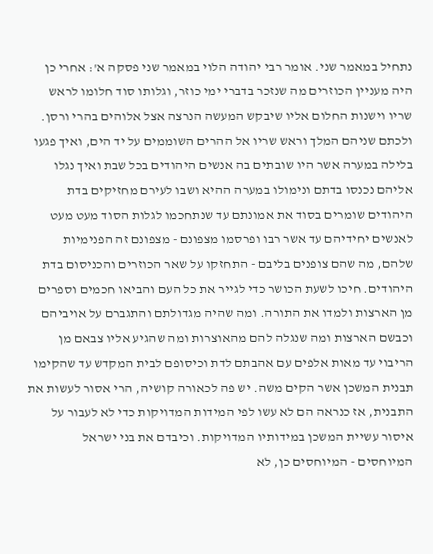נתחיל במאמר שני. אומר רבי יהודה הלוי במאמר שני פסקה א': אחרי כן היה מעניין הכוזרים מה שנזכר בדברי ימי כוזר, וגלותו סוד חלומו לראש שריו וישנות החלום אליו שיבקש המעשה הנרצה אצל אלוהים בהרי ורסן. ולכתם שניהם המלך וראש שריו אל ההרים השוממים על יד הים, ואיך פגעו בלילה במערה אשר היו שובתים בה אנשים היהודים בכל שבת ואיך נגלו אליהם נכנסו בדתם ונימולו במערה ההיא ושבו לעירם מחזיקים בדת היהודים שומרים בסוד את אמונתם עד שנתחכמו לגלות הסוד מעט מעט לאנשים יחידיהם עד אשר רבו ופרסמו מצפונם - מצפונם זה הפנימיות שלהם, מה שהם צופנים בליבם - התחזקו על שאר הכוזרים והכניסום בדת היהודים. חיכו לשעת הכושר כדי לגייר את כל העם והביאו חכמים וספרים מן הארצות ולמדו את התורה. ומה שהיה מגדולתם והתגברם על אויביהם וכבשם הארצות ומה שנגלה להם מהאוצרות ומה שהגיע אליו צבאם מן הריבוי עד מאות אלפים עם אהבתם לדת וכיסופם לבית המקדש עד שהקימו תבנית המשכן אשר הקים משה. יש פה לכאורה קושיה, הרי אסור לעשות את התבנית, אז כנראה הם לא עשו לפי המידות המדויקות כדי לא לעבור על איסור עשיית המשכן במידותיו המדויקות. וכיבדם את בני ישראל המיוחסים - המיוחסים כן, לא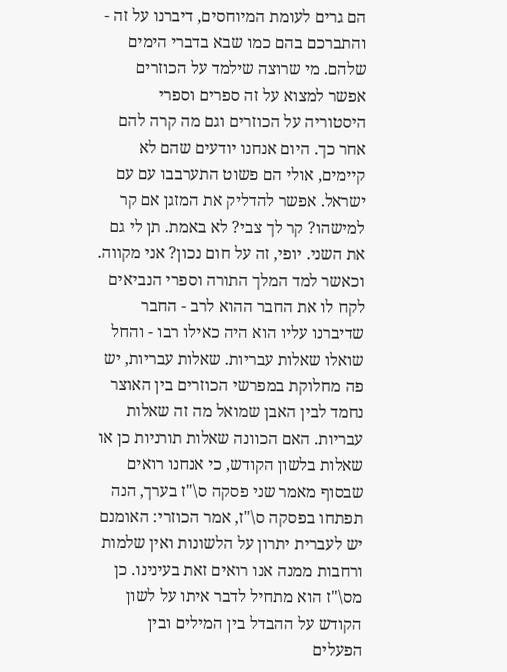הם גרים לעומת המיוחסים, דיברנו על זה - והתברכם בהם כמו שבא בדברי הימים שלהם. מי שרוצה שילמד על הכוזרים אפשר למצוא על זה ספרים וספרי היסטוריה על הכוזרים וגם מה קרה להם אחר כך. היום אנחנו יודעים שהם לא קיימים, אולי הם פשוט התערבבו עם עם ישראל. אפשר להדליק את המזגן אם קר למישהו? קר לך צבי? לא באמת. תן לי גם את השני. יופי, זה על חום נכון? אני מקווה. וכאשר למד המלך התורה וספרי הנביאים לקח לו את החבר ההוא לרב - החבר שדיברנו עליו הוא היה כאילו רבו - והחל שואלו שאלות עבריות. שאלות עבריות, יש פה מחלוקת במפרשי הכוזרים בין האוצר נחמד לבין האבן שמואל מה זה שאלות עבריות. האם הכוונה שאלות תורניות כן או שאלות בלשון הקודש, כי אנחנו רואים שבסוף מאמר שני פסקה ס\"ז בערך, הנה תפתחו בפסקה ס\"ז, אמר הכוזרי: האומנם יש לעברית יתרון על הלשונות ואין שלמות ורחבות ממנה אנו רואים זאת בעינינו. כן מס\"ז הוא מתחיל לדבר איתו על לשון הקודש על ההבדל בין המילים ובין הפעלים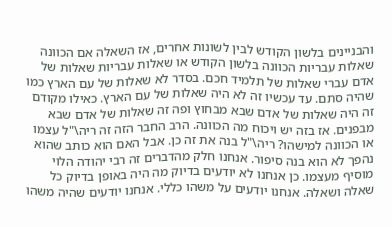והבניינים בלשון הקודש לבין לשונות אחרים, אז השאלה אם הכוונה שאלות עבריות הכוונה בלשון הקודש או שאלות עבריות שאלות של אדם עברי שאלות של תלמיד חכם. בסדר לא שאלות של עם הארץ כמו שהיה סתם. עד עכשיו זה לא היה שאלות של עם הארץ. כאילו מקודם זה היה שאלות של אדם שבא מבחוץ ופה זה שאלות של אדם שבא מבפנים. אז בזה יש ויכוח מה הכוונה. הרב החבר הזה זה ריה\"ל עצמו או הכוונה למישהו? ריה\"ל בנה את זה כן. אבל האם הוא כותב שהוא נהפך לא הוא בנה סיפור. אנחנו חלק מהדברים זה רבי יהודה הלוי מוסיף מעצמו. כן אנחנו לא יודעים בדיוק מה היה באופן בדיוק כל שאלה ושאלה. אנחנו יודעים על משהו כללי. אנחנו יודעים שהיה משהו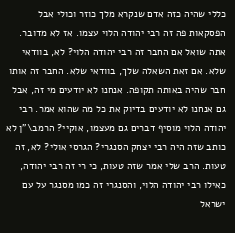כללי שהיה כזה אדם שנקרא מלך כוזר וכולי אבל הפסקאות פה זה רבי יהודה הלוי עצמו. אז לא מדובר. אתה שואל אם החבר זה רבי יהודה הלוי? לא, בוודאי שלא. אם זאת השאלה שלך, בוודאי שלא. החבר זה אותו חבר שהיה באותה תקופה. אנחנו לא יודעים מי זה, אבל גם אנחנו לא יודעים בדיוק את כל מה שהוא אמר. רבי יהודה הלוי מוסיף דברים גם מעצמו, אוקיי? הרמב\"ן לא כותב שזה היה רבי יצחק הסנגרי? הגרסי אולי? לא, זה טעות. הרב שלי אמר שזה טעות, כי רי זה רבי יהודה, כאילו רבי יהודה הלוי, והסנגרי זה כמו מסנגר על עם ישראל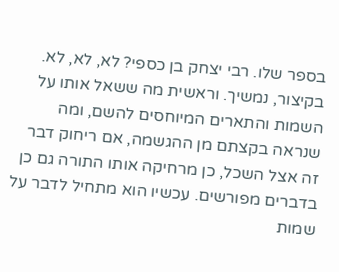בספר שלו. רבי יצחק בן כספי? לא, לא, לא. בקיצור, נמשיך. וראשית מה ששאל אותו על השמות והתארים המיוחסים להשם, ומה שנראה בקצתם מן ההגשמה, אם ריחוק דבר זה אצל השכל, כן מרחיקה אותו התורה גם כן בדברים מפורשים. עכשיו הוא מתחיל לדבר על שמות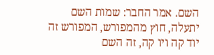השם. אמר החבר: שמות השם יתעלה, חוץ מהמפורש, המפורש זה יוד קה ויו קה, זה השם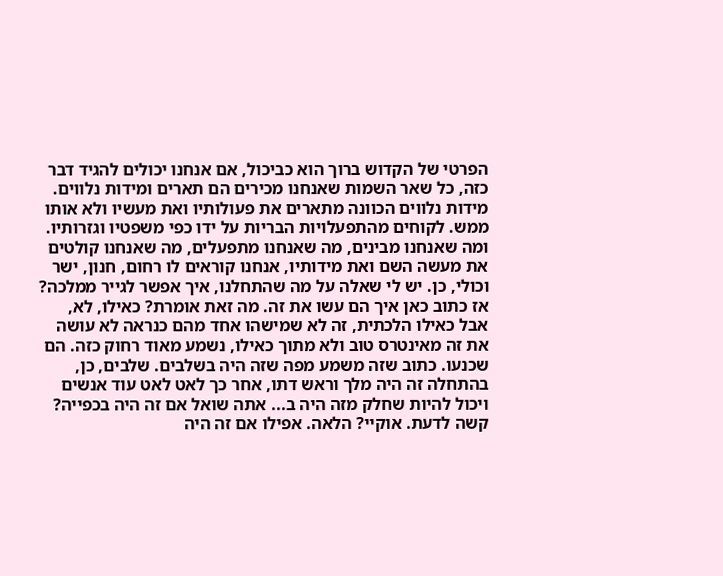הפרטי של הקדוש ברוך הוא כביכול, אם אנחנו יכולים להגיד דבר כזה, כל שאר השמות שאנחנו מכירים הם תארים ומידות נלווים. מידות נלווים הכוונה מתארים את פעולותיו ואת מעשיו ולא אותו ממש. לקוחים מהתפעלויות הבריות על ידו כפי משפטיו וגזרותיו. ומה שאנחנו מבינים, מה שאנחנו מתפעלים, מה שאנחנו קולטים את מעשה השם ואת מידותיו, אנחנו קוראים לו רחום, חנון, ישר וכולי, כן. יש לי שאלה על מה שהתחלנו, איך אפשר לגייר ממלכה? אז כתוב כאן איך הם עשו את זה. מה זאת אומרת? כאילו, לא, אבל כאילו הלכתית, זה לא שמישהו אחד מהם כנראה לא עושה את זה מאינטרס טוב ולא מתוך כאילו, נשמע מאוד רחוק כזה. הם שכנעו. כתוב שזה משמע מפה שזה היה בשלבים. שלבים, כן, בהתחלה זה היה מלך וראש דתו, אחר כך לאט לאט עוד אנשים ויכול להיות שחלק מזה היה ב... אתה שואל אם זה היה בכפייה? קשה לדעת. אוקיי? הלאה. אפילו אם זה היה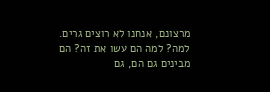מרצונם, אנחנו לא רוצים גרים. למה? למה הם עשו את זה? הם מבינים גם הם, גם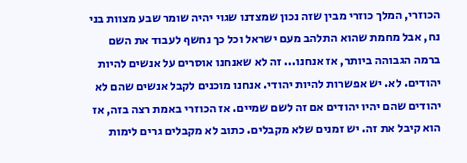הכוזרי, המלך כוזרי מבין שזה נכון שמצדנו שגוי יהיה שומר שבע מצוות בני נח, אבל מחמת שהוא התלהב מעם ישראל וכל כך נחשף לעבוד את השם ברמה הגבוהה ביותר, אז אנחנו... זה לא שאנחנו אוסרים על אנשים להיות יהודים. לא. יש אפשרות להיות יהודי. אנחנו מוכנים לקבל אנשים שהם לא יהודים שהם יהיו יהודים אם זה לשם שמיים. אז הכוזרי באמת רצה בזה, אז הוא קיבל את זה. יש זמנים שלא מקבלים. כתוב לא מקבלים גרים לימות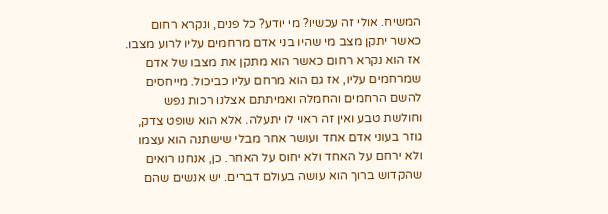המשיח. אולי זה עכשיו? מי יודע? כל פנים, ונקרא רחום כאשר יתקן מצב מי שהיו בני אדם מרחמים עליו לרוע מצבו. אז הוא נקרא רחום כאשר הוא מתקן את מצבו של אדם שמרחמים עליו, אז גם הוא מרחם עליו כביכול. מייחסים להשם הרחמים והחמלה ואמיתתם אצלנו רכות נפש וחולשת טבע ואין זה ראוי לו יתעלה. אלא הוא שופט צדק, גוזר בעוני אדם אחד ועושר אחר מבלי שישתנה הוא עצמו ולא ירחם על האחד ולא יחוס על האחר. כן, אנחנו רואים שהקדוש ברוך הוא עושה בעולם דברים. יש אנשים שהם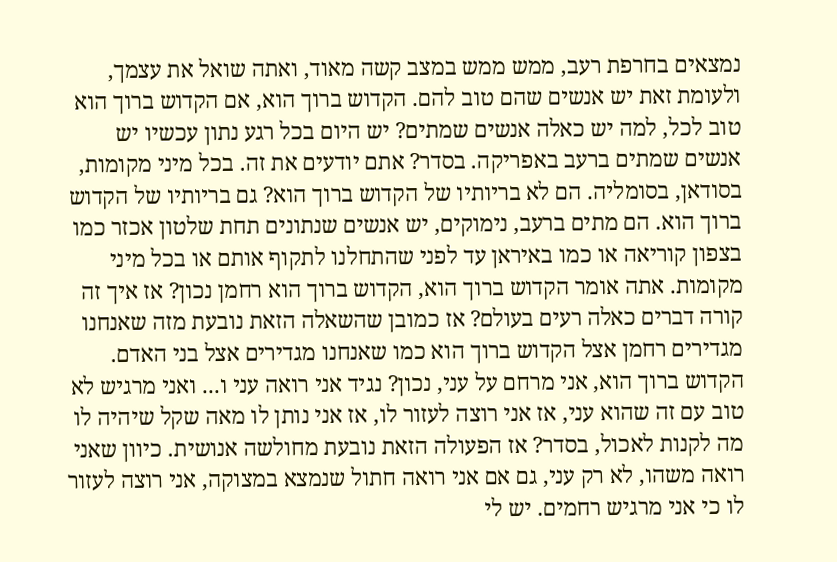נמצאים בחרפת רעב, ממש ממש במצב קשה מאוד, ואתה שואל את עצמך, ולעומת זאת יש אנשים שהם טוב להם. הקדוש ברוך הוא, אם הקדוש ברוך הוא טוב לכל, למה יש כאלה אנשים שמתים? יש היום בכל רגע נתון עכשיו יש אנשים שמתים ברעב באפריקה. בסדר? אתם יודעים את זה. בכל מיני מקומות, בסודאן, בסומליה. הם לא בריותיו של הקדוש ברוך הוא? גם בריותיו של הקדוש ברוך הוא. הם מתים ברעב, נימוקים, יש אנשים שנתונים תחת שלטון אכזר כמו בצפון קוריאה או כמו באיראן עד לפני שהתחלנו לתקוף אותם או בכל מיני מקומות. אתה אומר הקדוש ברוך הוא, הקדוש ברוך הוא רחמן נכון? אז איך זה קורה דברים כאלה רעים בעולם? אז כמובן שהשאלה הזאת נובעת מזה שאנחנו מגדירים רחמן אצל הקדוש ברוך הוא כמו שאנחנו מגדירים אצל בני האדם. הקדוש ברוך הוא, אני מרחם על עני, נכון? נגיד אני רואה עני ו... ואני מרגיש לא טוב עם זה שהוא עני, אז אני רוצה לעזור לו, אז אני נותן לו מאה שקל שיהיה לו מה לקנות לאכול, בסדר? אז הפעולה הזאת נובעת מחולשה אנושית. כיוון שאני רואה משהו, לא רק עני, גם אם אני רואה חתול שנמצא במצוקה, אני רוצה לעזור לו כי אני מרגיש רחמים. יש לי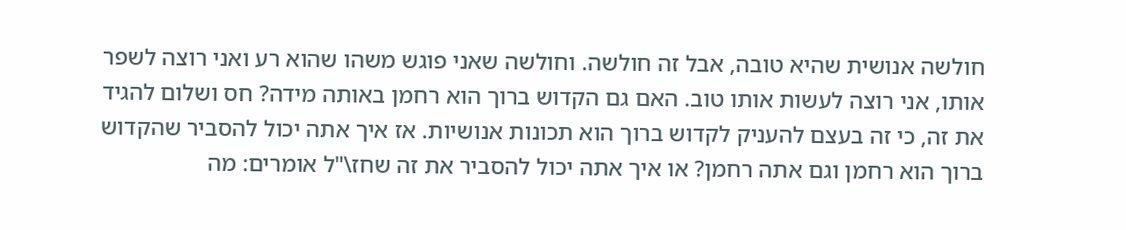חולשה אנושית שהיא טובה, אבל זה חולשה. וחולשה שאני פוגש משהו שהוא רע ואני רוצה לשפר אותו, אני רוצה לעשות אותו טוב. האם גם הקדוש ברוך הוא רחמן באותה מידה? חס ושלום להגיד את זה, כי זה בעצם להעניק לקדוש ברוך הוא תכונות אנושיות. אז איך אתה יכול להסביר שהקדוש ברוך הוא רחמן וגם אתה רחמן? או איך אתה יכול להסביר את זה שחז\"ל אומרים: מה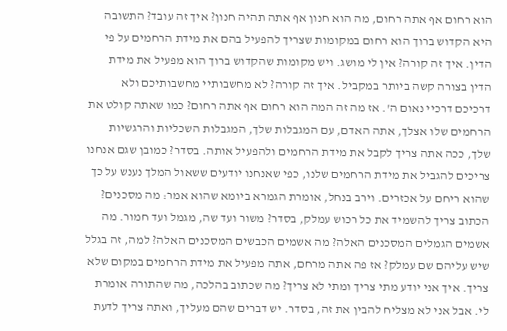הוא רחום אף אתה רחום, מה הוא חנון אף אתה תהיה חנון? איך זה עובד? התשובה היא הקדוש ברוך הוא רחום במקומות שצריך להפעיל בהם את מידת הרחמים על פי הדין. איך זה קורה? אין לי מושג. ויש מקומות שהקדוש ברוך הוא מפעיל את מידת הדין בצורה קשה ביותר במקביל. איך זה קורה? לא מחשבותיי מחשבותיכם ולא דרכיכם דרכיי נאום ה'. אז מה זה המה הוא רחום אף אתה רחום? כמו שאתה קולט את הרחמים שלו אצלך, אתה האדם, עם המגבלות שלך, המגבלות השכליות והרגשיות שלך, ככה אתה צריך לקבל את מידת הרחמים ולהפעיל אותה. בסדר? כמובן שגם אנחנו צריכים להגביל את מידת הרחמים שלנו, כפי שאנחנו יודעים ששאול המלך נענש על כך שהוא ריחם על אכזרים. וירב בנחל, אומרת הגמרא ביומא שהוא אמר: מה מסכנים? הכתוב צריך להשמיד את כל רכוש עמלק, בסדר? משור ועד שה, מגמל ועד חמור. מה אשמים הגמלים המסכנים האלה? מה אשמים הכבשים המסכנים האלה? למה, זה בגלל שיש עליהם שם עמלק? אז פה אתה מרחם, אתה מפעיל את מידת הרחמים במקום שלא צריך. איך אני יודע מתי צריך ומתי לא צריך? מה שכתוב בהלכה, מה שהתורה אומרת לי. אבל אני לא מצליח להבין את זה, בסדר. יש דברים שהם מעליך, ואתה צריך לדעת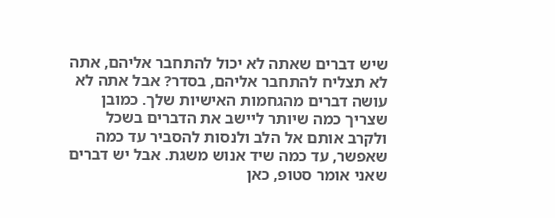שיש דברים שאתה לא יכול להתחבר אליהם, אתה לא תצליח להתחבר אליהם, בסדר? אבל אתה לא עושה דברים מהגחמות האישיות שלך. כמובן שצריך כמה שיותר ליישב את הדברים בשכל ולקרב אותם אל הלב ולנסות להסביר עד כמה שאפשר, עד כמה שיד אנוש משגת. אבל יש דברים שאני אומר סטופ, כאן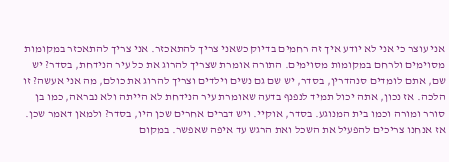אני עוצר כי אני לא יודע איך זה רחמים בדיוק כשאני צריך להתאכזר. אני צריך להתאכזר במקומות מסוימים ולרחם במקומות מסוימים. התורה אומרת שצריך להרוג את כל עיר הנידחת, בסדר? יש שם, אתם לומדים סנהדרין, בסדר, יש שם גם נשים וילדים וצריך להרוג את כולם, מה אני אעשה? זו הלכה. אז נכון, אתה יכול תמיד לנפנף בדעה שאומרת עיר הנידחת לא הייתה ולא נבראה, כמו בן סורר ומורה וכמו בית המנוגע. בסדר, אוקיי. ויש דברים אחרים שכן היו, בסדר? ולמאן דאמר שכן. אז אנחנו צריכים להפעיל את השכל ואת הרגש עד איפה שאפשר. במקום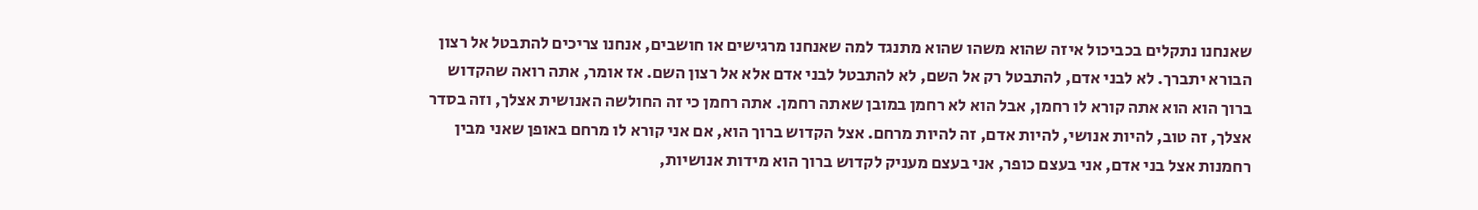שאנחנו נתקלים בכביכול איזה שהוא משהו שהוא מתנגד למה שאנחנו מרגישים או חושבים, אנחנו צריכים להתבטל אל רצון הבורא יתברך. לא לבני אדם, להתבטל רק אל השם, לא להתבטל לבני אדם אלא אל רצון השם. אז אומר, אתה רואה שהקדוש ברוך הוא הוא אתה קורא לו רחמן, אבל הוא לא רחמן במובן שאתה רחמן. אתה רחמן כי זה החולשה האנושית אצלך, וזה בסדר אצלך, זה טוב, להיות אנושי, להיות אדם, זה להיות מרחם. אצל הקדוש ברוך הוא, אם אני קורא לו מרחם באופן שאני מבין רחמנות אצל בני אדם, אני בעצם כופר, אני בעצם מעניק לקדוש ברוך הוא מידות אנושיות,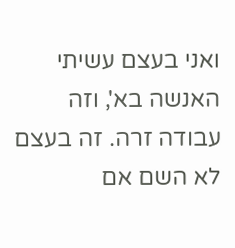ואני בעצם עשיתי האנשה בא', וזה עבודה זרה. זה בעצם לא השם אם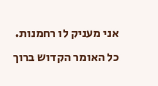אני מעניק לו רחמנות. כל האומר הקדוש ברוך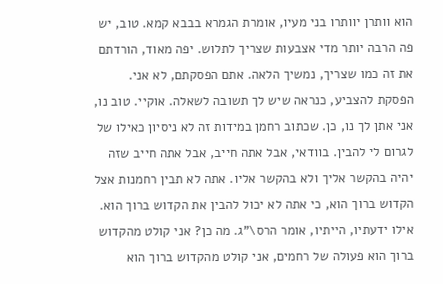הוא וותרן יוותרו בני מעיו, אומרת הגמרא בבבא קמא. טוב, יש פה הרבה יותר מדי אצבעות שצריך לתלוש. יפה מאוד, הורדתם את זה כמו שצריך, נמשיך הלאה. אתם הפסקתם, לא אני. הפסקת להצביע, כנראה שיש לך תשובה לשאלה. אוקיי. טוב נו, אני אתן לך נו, כן. שכתוב רחמן במידות זה לא ניסיון כאילו של לגרום לי להבין. בוודאי, אבל אתה חייב, אבל אתה חייב שזה יהיה בהקשר אליך ולא בהקשר אליו. אתה לא תבין רחמנות אצל הקדוש ברוך הוא, כי אתה לא יכול להבין את הקדוש ברוך הוא. אילו ידעתיו, הייתיו, אומר הרס\"ג. מה כן? אני קולט מהקדוש ברוך הוא פעולה של רחמים, אני קולט מהקדוש ברוך הוא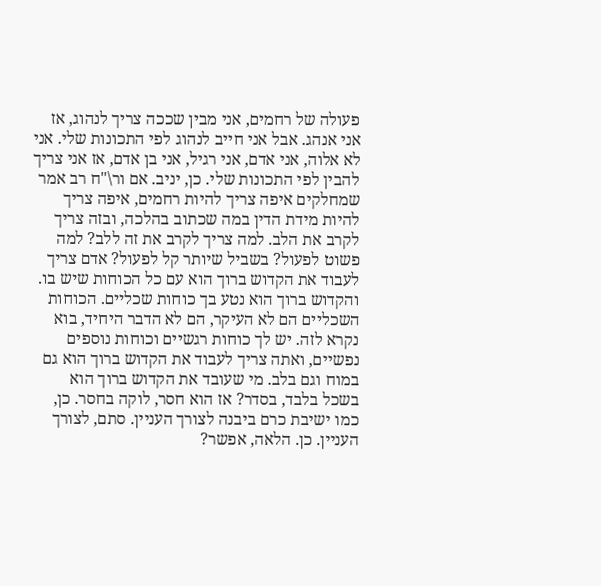פעולה של רחמים, אני מבין שככה צריך לנהוג, אז אני אנהג. אבל אני חייב לנהוג לפי התכונות שלי. אני לא אלוה, אני אדם, אני רגיל, אני בן אדם, אז אני צריך להבין לפי התכונות שלי. כן, יניב. אם ור\"ח רב אמר שמחלקים איפה צריך להיות רחמים, איפה צריך להיות מידת הדין במה שכתוב בהלכה, ובזה צריך לקרב את הלב. למה צריך לקרב את זה ללב? למה פשוט לפעול? בשביל שיותר קל לפעול? אדם צריך לעבוד את הקדוש ברוך הוא עם כל הכוחות שיש בו. והקדוש ברוך הוא נטע בך כוחות שכליים. הכוחות השכליים הם לא העיקר, הם לא הדבר היחיד, בוא נקרא לזה. יש לך כוחות רגשיים וכוחות נוספים נפשיים, ואתה צריך לעבוד את הקדוש ברוך הוא גם במוח וגם בלב. מי שעובד את הקדוש ברוך הוא בשכל בלבד, בסדר? אז הוא חסר, לוקה בחסר. כן, כמו ישיבת כרם ביבנה לצורך העניין. סתם, לצורך העניין. כן. הלאה, אפשר?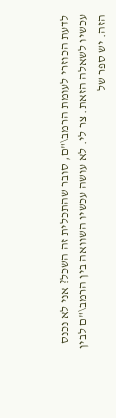לדעת הכוזרי לעומת הרמב\"ם, סובר שהתכלית זה השכל? אני לא נכנס עכשיו לשאלה הזאת. צר לי. לא עושה עכשיו השוואה בין הרמב\"ם לבין הזה. יש ספר של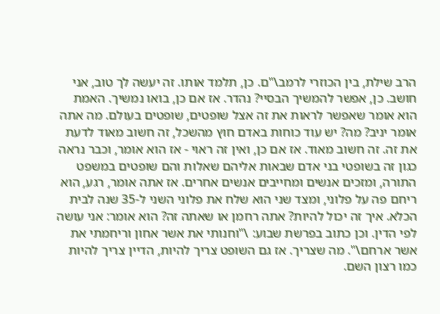הרב שילת, בין הכוזרי לרמב\"ם. כן, תלמד אותו. זה יעשה לך טוב, אני חושב. כן, אפשר להמשיך הבסיי? נהדר. אז אם כן, בואו נמשיך. האמת הוא אומר שאפשר לראות את זה אצל שופטים, שופטים בעולם. מה אתה אומר יניב? מה? יש עוד כוחות באדם חוץ מהשכל, זה חשוב מאוד לדעת את זה. זה חשוב מאוד. אז אם כן, ואין זה ראוי - אז הוא אומר, וכבר נראה כגון זה בשופטי בני אדם שבאות אליהם שאלות והם שופטים במשפט התורה, ומזכים אנשים ומחייבים אנשים אחרים. אז אתה אומר, רגע, הוא ריחם פה על פלוני, ומצד שני הוא שלח את פלוני השני ל-35 שנה לבית הכלא. איך זה יכול להיות? אתה רחמן או שאתה זה? הוא אומר: אני עושה לפי הדין. וכן כתוב בפרשת שבוע: \"וחנותי את אשר אחון וריחמתי את אשר ארחם\". מה שצריך. אז גם השופט צריך להיות, הדיין צריך להיות כמו רצון השם.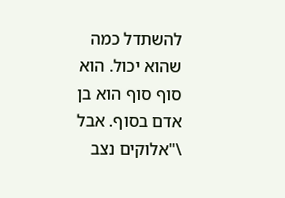להשתדל כמה שהוא יכול. הוא סוף סוף הוא בן אדם בסוף. אבל \"אלוקים נצב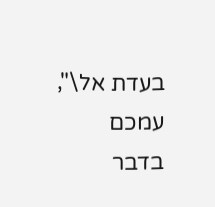בעדת אל\", עמכם בדבר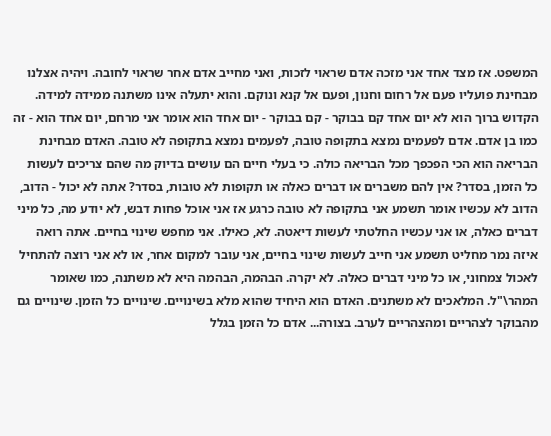המשפט. אז מצד אחד אני מזכה אדם שראוי לזכות, ואני מחייב אדם אחר שראוי לחובה. ויהיה אצלנו מבחינת פועליו פעם אל רחום וחנון, ופעם אל קנא ונוקם. והוא יתעלה אינו משתנה ממידה למידה. הקדוש ברוך הוא לא יום אחד קם בבוקר - קם בבוקר - יום אחד הוא אומר אני מרחם, יום אחד הוא - זה כמו בן אדם. אדם לפעמים נמצא בתקופה טובה, לפעמים נמצא בתקופה לא טובה. האדם מבחינת הבריאה הוא הכי הפכפך מכל הבריאה כולה. כי בעלי חיים הם עושים בדיוק מה שהם צריכים לעשות כל הזמן, בסדר? אין להם משברים או דברים כאלה או תקופות לא טובות, בסדר? אתה לא יכול - הדוב, הדוב לא עכשיו אומר תשמע אני בתקופה לא טובה כרגע אז אני אוכל פחות דבש, לא יודע מה, כל מיני דברים כאלה, או אני עכשיו החלטתי לעשות דיאטה. לא, כאילו. אני מחפש שינוי בחיים. אתה רואה איזה נמר מחליט תשמע אני חייב לעשות שינוי בחיים, אני עובר למקום אחר, או לא אני רוצה להתחיל לאכול צמחוני, או כל מיני דברים כאלה. לא יקרה. הבהמה, הבהמה היא לא משתנה, כמו שאומר המהר\"ל. המלאכים לא משתנים. האדם הוא היחיד שהוא מלא בשינויים. שינויים כל הזמן. שינויים גם מהבוקר לצהריים ומהצהריים לערב. בצורה... אדם כל הזמן בגלל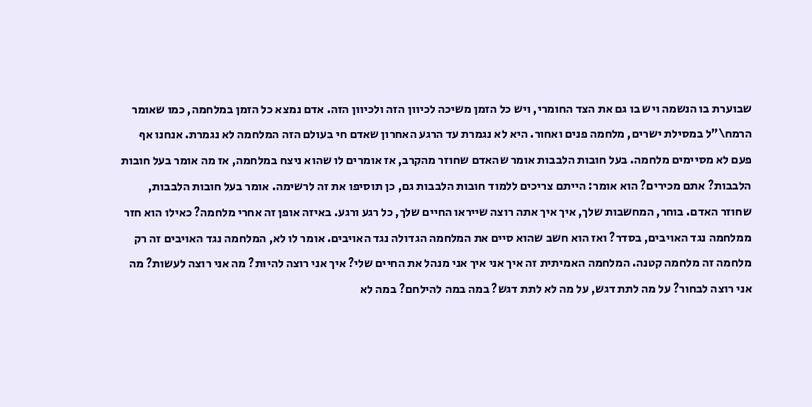שבוערת בו הנשמה ויש בו גם את הצד החומרי, ויש כל הזמן משיכה לכיוון הזה ולכיוון הזה. אדם נמצא כל הזמן במלחמה, כמו שאומר הרמח\"ל במסילת ישרים, מלחמה פנים ואחור. היא לא נגמרת עד הרגע האחרון שאדם חי בעולם הזה המלחמה לא נגמרת. אנחנו אף פעם לא מסיימים מלחמה. בעל חובות הלבבות אומר שהאדם שחוזר מהקרב, אז אומרים לו שהוא ניצח במלחמה, אז מה אומר בעל חובות הלבבות? אתם מכירים? הוא אומר: הייתם צריכים ללמוד חובות הלבבות גם, כן תוסיפו את זה לרשימה. אומר בעל חובות הלבבות, שחוזר האדם. בוחר, המחשבות שלך, איך איך אתה רוצה שייראו החיים שלך, כל רגע ורגע. באיזה אופן זה אחרי מלחמה? כאילו הוא חזר ממלחמה נגד האויבים, בסדר? ואז הוא חשב שהוא סיים את המלחמה הגדולה נגד האויבים. אומר לו לא, המלחמה נגד האויבים זה רק מלחמה זה מלחמה קטנה. המלחמה האמיתית זה איך אני איך אני מנהל את החיים שלי? איך אני רוצה להיות? מה אני רוצה לעשות? מה אני רוצה לבחור? על מה לתת דגש, על מה לא לתת דגש? במה במה להילחם? במה לא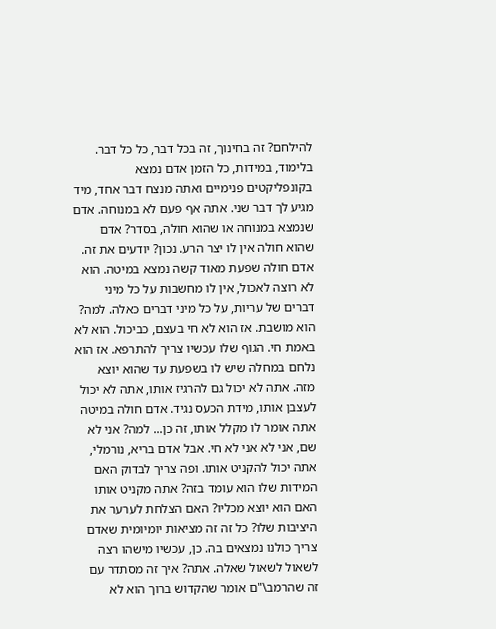להילחם? זה בחינוך, זה בכל דבר, כל כל דבר. בלימוד, במידות, כל הזמן אדם נמצא בקונפליקטים פנימיים ואתה מנצח דבר אחד, מיד מגיע לך דבר שני. אתה אף פעם לא במנוחה. אדם שנמצא במנוחה או שהוא חולה, בסדר? אדם שהוא חולה אין לו יצר הרע. נכון? יודעים את זה. אדם חולה שפעת מאוד קשה נמצא במיטה. הוא לא רוצה לאכול, אין לו מחשבות על כל מיני דברים של עריות, על כל מיני דברים כאלה. למה? הוא מושבת. אז הוא לא חי בעצם, כביכול. הוא לא באמת חי. הגוף שלו עכשיו צריך להתרפא. אז הוא נלחם במחלה שיש לו בשפעת עד שהוא יוצא מזה. אתה לא יכול גם להרגיז אותו, אתה לא יכול לעצבן אותו, מידת הכעס נגיד. אדם חולה במיטה אתה אומר לו מקלל אותו, זה כן... למה? אני לא שם, אני לא אני לא חי. אבל אדם בריא, נורמלי, אתה יכול להקניט אותו. ופה צריך לבדוק האם המידות שלו הוא עומד בזה? אתה מקניט אותו האם הוא יוצא מכליו? האם הצלחת לערער את היציבות שלו? כל זה זה מציאות יומיומית שאדם צריך כולנו נמצאים בה. כן, עכשיו מישהו רצה לשאול לשאול שאלה. אתה? איך זה מסתדר עם זה שהרמב\"ם אומר שהקדוש ברוך הוא לא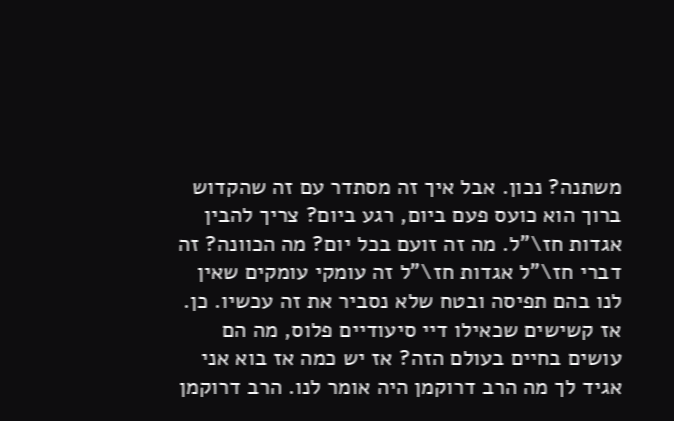משתנה? נכון. אבל איך זה מסתדר עם זה שהקדוש ברוך הוא כועס פעם ביום, רגע ביום? צריך להבין אגדות חז\"ל. מה זה זועם בכל יום? מה הכוונה? זה דברי חז\"ל אגדות חז\"ל זה עומקי עומקים שאין לנו בהם תפיסה ובטח שלא נסביר את זה עכשיו. כן. אז קשישים שכאילו דיי סיעודיים פלוס, מה הם עושים בחיים בעולם הזה? אז יש כמה אז בוא אני אגיד לך מה הרב דרוקמן היה אומר לנו. הרב דרוקמן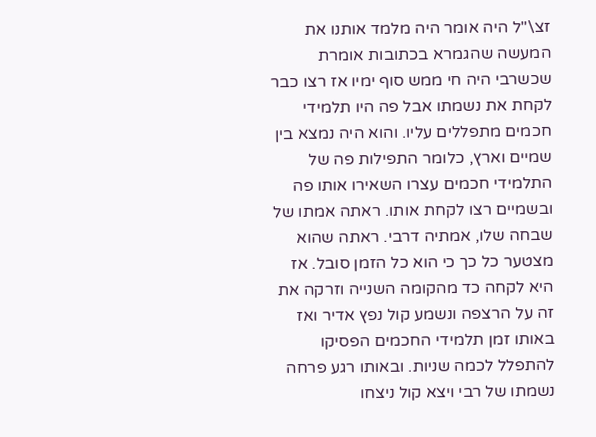זצ\"ל היה אומר היה מלמד אותנו את המעשה שהגמרא בכתובות אומרת שכשרבי היה חי ממש סוף ימיו אז רצו כבר לקחת את נשמתו אבל פה היו תלמידי חכמים מתפללים עליו. והוא היה נמצא בין שמיים וארץ, כלומר התפילות פה של התלמידי חכמים עצרו השאירו אותו פה ובשמיים רצו לקחת אותו. ראתה אמתו של שבחה שלו, אמתיה דרבי. ראתה שהוא מצטער כל כך כי הוא כל הזמן סובל. אז היא לקחה כד מהקומה השנייה וזרקה את זה על הרצפה ונשמע קול נפץ אדיר ואז באותו זמן תלמידי החכמים הפסיקו להתפלל לכמה שניות. ובאותו רגע פרחה נשמתו של רבי ויצא קול ניצחו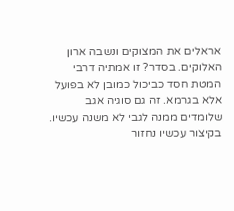אראלים את המצוקים ונשבה ארון האלוקים. בסדר? זו אמתיה דרבי המטת חסד כביכול כמובן לא בפועל אלא בגרמא. זה גם סוגיה אגב שלומדים ממנה לגבי לא משנה עכשיו. בקיצור עכשיו נחזור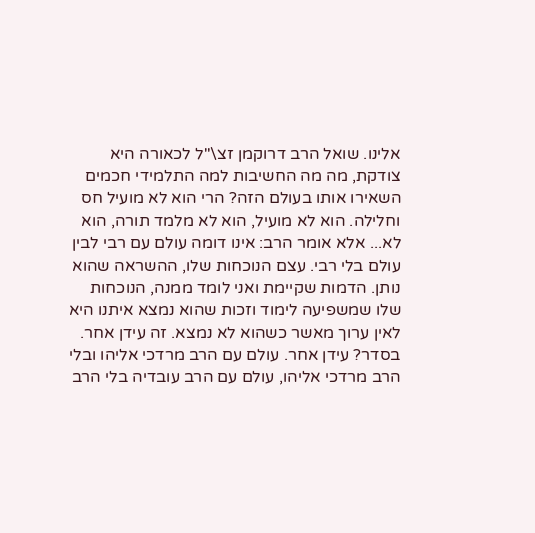אלינו. שואל הרב דרוקמן זצ\"ל לכאורה היא צודקת, מה מה החשיבות למה התלמידי חכמים השאירו אותו בעולם הזה? הרי הוא לא מועיל חס וחלילה. הוא לא מועיל, הוא לא מלמד תורה, הוא לא... אלא אומר הרב: אינו דומה עולם עם רבי לבין עולם בלי רבי. עצם הנוכחות שלו, ההשראה שהוא נותן. הדמות שקיימת ואני לומד ממנה, הנוכחות שלו שמשפיעה לימוד וזכות שהוא נמצא איתנו היא לאין ערוך מאשר כשהוא לא נמצא. זה עידן אחר. בסדר? עידן אחר. עולם עם הרב מרדכי אליהו ובלי הרב מרדכי אליהו, עולם עם הרב עובדיה בלי הרב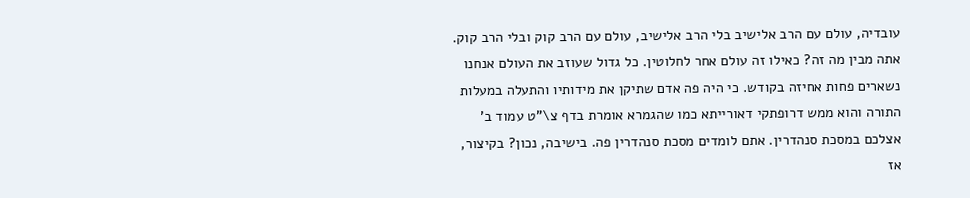עובדיה, עולם עם הרב אלישיב בלי הרב אלישיב, עולם עם הרב קוק ובלי הרב קוק. אתה מבין מה זה? כאילו זה עולם אחר לחלוטין. כל גדול שעוזב את העולם אנחנו נשארים פחות אחיזה בקודש. כי היה פה אדם שתיקן את מידותיו והתעלה במעלות התורה והוא ממש דרופתקי דאורייתא כמו שהגמרא אומרת בדף צ\"ט עמוד ב' אצלכם במסכת סנהדרין. אתם לומדים מסכת סנהדרין פה. בישיבה, נכון? בקיצור, אז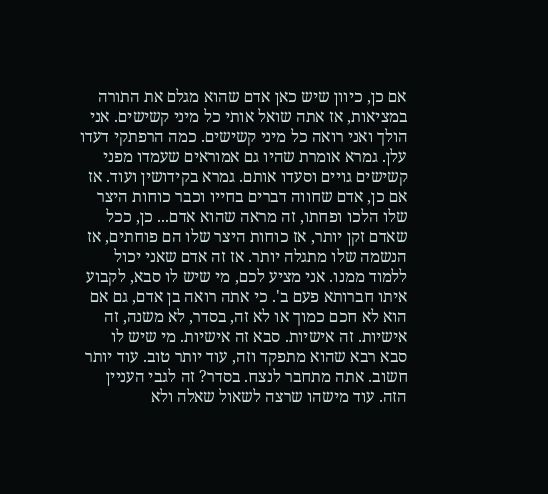אם כן, כיוון שיש כאן אדם שהוא מגלם את התורה במציאות, אז אתה שואל אותי כל מיני קשישים. אני הולך ואני רואה כל מיני קשישים. כמה הרפתקי דעדו עלן. גמרא אומרת שהיו גם אמוראים שעמדו מפני קשישים גויים וסעדו אותם. גמרא בקידושין ועוד. אז אם כן, אדם שחווה דברים בחייו וכבר כוחות היצר שלו הלכו ופחתו, זה מראה שהוא אדם... כן, ככל שאדם זקן יותר, אז כוחות היצר שלו הם פוחתים, אז הנשמה שלו מתגלה יותר. אז זה אדם שאני יכול ללמוד ממנו. אני מציע לכם, מי שיש לו סבא, לקבוע איתו חברותא פעם ב'. כי אתה רואה בן אדם, גם אם הוא לא חכם כמוך או לא זה, בסדר, לא משנה, זה אישיות. זה אישיות. סבא זה אישיות. מי שיש לו סבא רבא שהוא מתפקד וזה, עוד יותר טוב. עוד יותר חשוב. אתה מתחבר לנצח. בסדר? זה לגבי העניין הזה. עוד מישהו שרצה לשאול שאלה ולא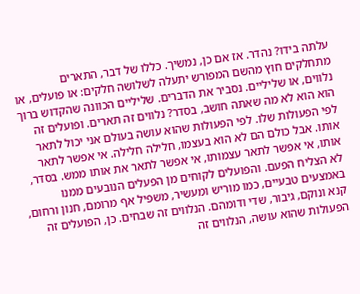עלתה בידו? נהדר. אז אם כן, נמשיך. כללו של דבר, התארים מתחלקים חוץ מהשם המפורש יתעלה לשלושה חלקים: או פועלים, או נלווים, או שליליים. נסביר את הדברים. שליליים הכוונה שהקדוש ברוך הוא הוא לא מה שאתה חושב, בסדר? נלווים זה תארים. ופועלים זה לפי הפעולות שלו. לפי הפעולות שהוא עושה בעולם אני יכול לתאר אותו. אבל כולם הם לא הוא בעצמו, חלילה חלילה. אי אפשר לתאר אותו, אי אפשר לתאר עצמותו, אי אפשר לתאר את אותו ממש. בסדר, לא הצליח הפעם. והפועלים לקוחים מן הפעלים הנובעים ממנו באמצעים טבעיים, כמו מוריש ומעשיר, משפיל אף מרומם, חנון ורחום, קנא ונוקם, גיבור, שדי ודומהם. הנלווים זה שבחים. כן, הפועלים זה הפעולות שהוא עושה, הנלווים זה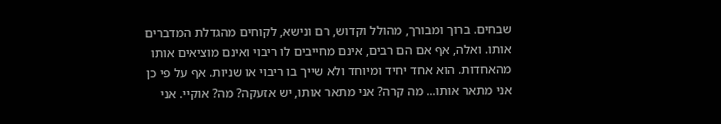שבחים. ברוך ומבורך, מהולל וקדוש, רם ונישא, לקוחים מהגדלת המדברים אותו. ואלה, אף אם הם רבים, אינם מחייבים לו ריבוי ואינם מוציאים אותו מהאחדות. הוא אחד יחיד ומיוחד ולא שייך בו ריבוי או שניות. אף על פי כן אני מתאר אותו... מה קרה? אני מתאר אותו, יש אזעקה? מה? אוקיי. אני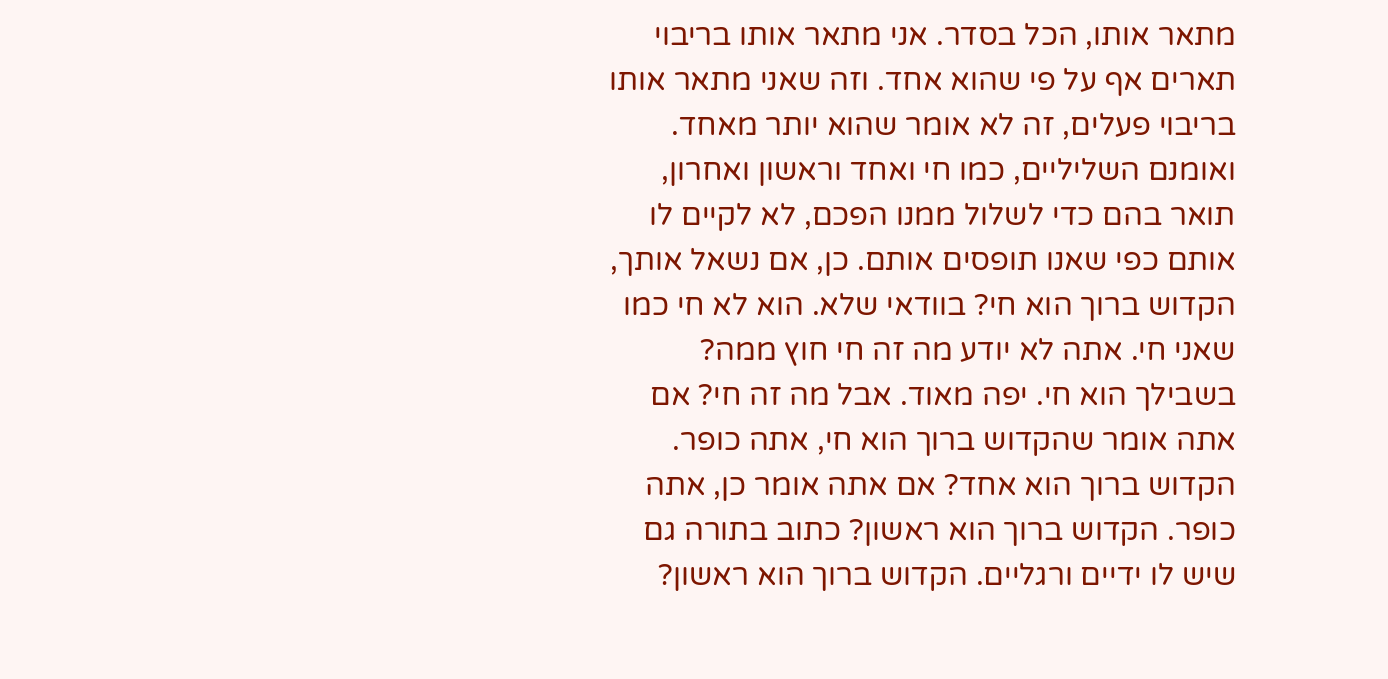מתאר אותו, הכל בסדר. אני מתאר אותו בריבוי תארים אף על פי שהוא אחד. וזה שאני מתאר אותו בריבוי פעלים, זה לא אומר שהוא יותר מאחד. ואומנם השליליים, כמו חי ואחד וראשון ואחרון, תואר בהם כדי לשלול ממנו הפכם, לא לקיים לו אותם כפי שאנו תופסים אותם. כן, אם נשאל אותך, הקדוש ברוך הוא חי? בוודאי שלא. הוא לא חי כמו שאני חי. אתה לא יודע מה זה חי חוץ ממה? בשבילך הוא חי. יפה מאוד. אבל מה זה חי? אם אתה אומר שהקדוש ברוך הוא חי, אתה כופר. הקדוש ברוך הוא אחד? אם אתה אומר כן, אתה כופר. הקדוש ברוך הוא ראשון? כתוב בתורה גם שיש לו ידיים ורגליים. הקדוש ברוך הוא ראשון?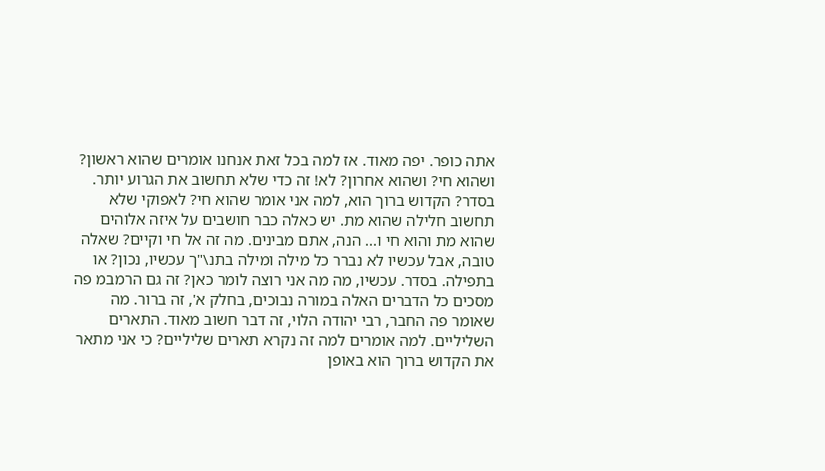אתה כופר. יפה מאוד. אז למה בכל זאת אנחנו אומרים שהוא ראשון? ושהוא חי? ושהוא אחרון? לא! זה כדי שלא תחשוב את הגרוע יותר. בסדר? הקדוש ברוך הוא, למה אני אומר שהוא חי? לאפוקי שלא תחשוב חלילה שהוא מת. יש כאלה כבר חושבים על איזה אלוהים שהוא מת והוא חי ו... הנה, אתם מבינים. מה זה אל חי וקיים? שאלה טובה, אבל עכשיו לא נברר כל מילה ומילה בתנ\"ך עכשיו, נכון? או בתפילה. בסדר. עכשיו, מה מה אני רוצה לומר כאן? זה גם הרמבמ פה מסכים כל הדברים האלה במורה נבוכים, בחלק א', זה ברור. מה שאומר פה החבר, רבי יהודה הלוי, זה דבר חשוב מאוד. התארים השליליים. למה אומרים למה זה נקרא תארים שליליים? כי אני מתאר את הקדוש ברוך הוא באופן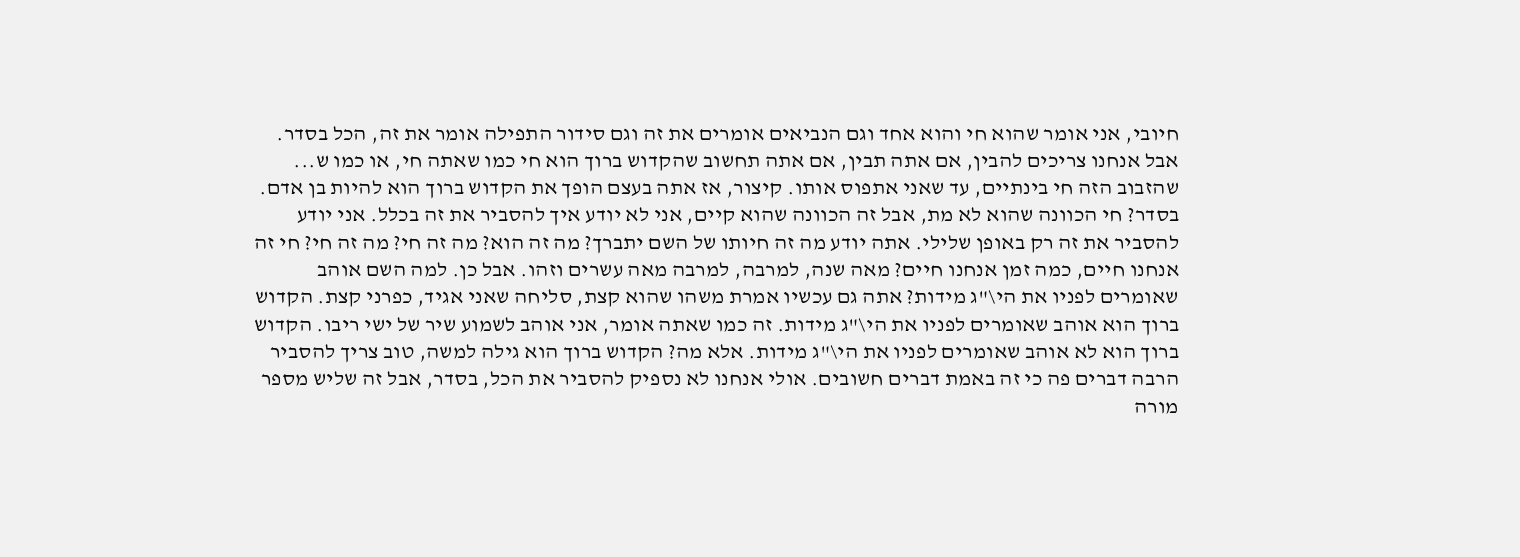חיובי, אני אומר שהוא חי והוא אחד וגם הנביאים אומרים את זה וגם סידור התפילה אומר את זה, הכל בסדר. אבל אנחנו צריכים להבין, אם אתה תבין, אם אתה תחשוב שהקדוש ברוך הוא חי כמו שאתה חי, או כמו ש... שהזבוב הזה חי בינתיים, עד שאני אתפוס אותו. קיצור, אז אתה בעצם הופך את הקדוש ברוך הוא להיות בן אדם. בסדר? חי הכוונה שהוא לא מת, אבל זה הכוונה שהוא קיים, אני לא יודע איך להסביר את זה בכלל. אני יודע להסביר את זה רק באופן שלילי. אתה יודע מה זה חיותו של השם יתברך? מה זה הוא? מה זה חי? מה זה חי? חי זה אנחנו חיים, כמה זמן אנחנו חיים? מאה שנה, למרבה, למרבה מאה עשרים וזהו. אבל כן. למה השם אוהב שאומרים לפניו את הי\"ג מידות? אתה גם עכשיו אמרת משהו שהוא קצת, סליחה שאני אגיד, כפרני קצת. הקדוש ברוך הוא אוהב שאומרים לפניו את הי\"ג מידות. זה כמו שאתה אומר, אני אוהב לשמוע שיר של ישי ריבו. הקדוש ברוך הוא לא אוהב שאומרים לפניו את הי\"ג מידות. אלא מה? הקדוש ברוך הוא גילה למשה, טוב צריך להסביר הרבה דברים פה כי זה באמת דברים חשובים. אולי אנחנו לא נספיק להסביר את הכל, בסדר, אבל זה שליש מספר מורה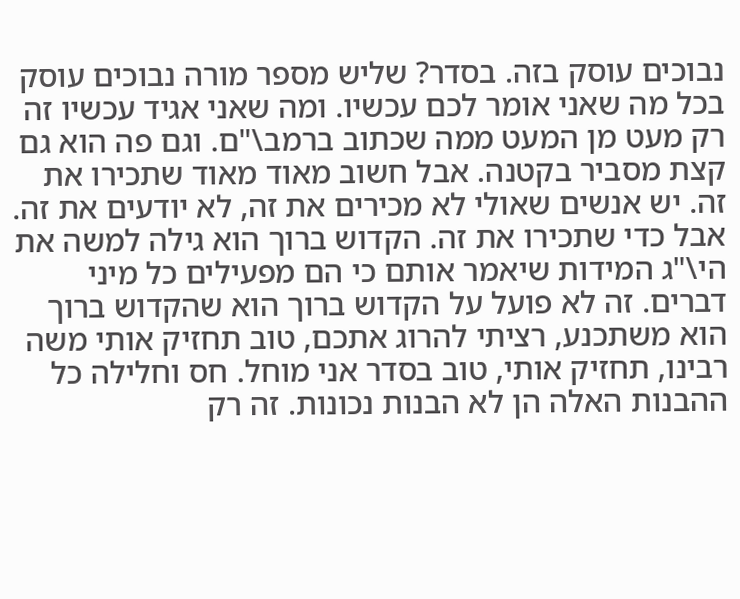נבוכים עוסק בזה. בסדר? שליש מספר מורה נבוכים עוסק בכל מה שאני אומר לכם עכשיו. ומה שאני אגיד עכשיו זה רק מעט מן המעט ממה שכתוב ברמב\"ם. וגם פה הוא גם קצת מסביר בקטנה. אבל חשוב מאוד מאוד שתכירו את זה. יש אנשים שאולי לא מכירים את זה, לא יודעים את זה. אבל כדי שתכירו את זה. הקדוש ברוך הוא גילה למשה את הי\"ג המידות שיאמר אותם כי הם מפעילים כל מיני דברים. זה לא פועל על הקדוש ברוך הוא שהקדוש ברוך הוא משתכנע, רציתי להרוג אתכם, טוב תחזיק אותי משה רבינו, תחזיק אותי, טוב בסדר אני מוחל. חס וחלילה כל ההבנות האלה הן לא הבנות נכונות. זה רק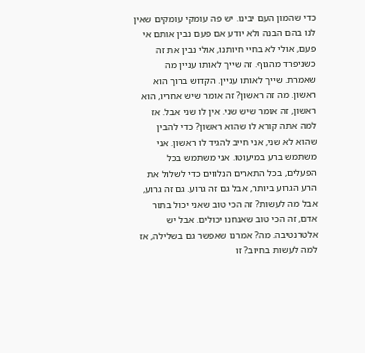כדי שהמון העם יבינו. יש פה עומקי עומקים שאין לנו בהם הבנה ולא יודע אם פעם נבין אותם אי פעם, אולי לא בחיי חיותנו, אולי נבין את זה כשניפרד מהגוף. זה שייך לאותו עניין מה שאמרת. שייך לאותו עניין. הקדוש ברוך הוא ראשון. מה זה ראשון? זה אומר שיש אחריו, הוא ראשון, זה אומר שיש שני. אין לו שני אבל. אז למה אתה קורא לו שהוא ראשון? כדי להבין שהוא לא שני, אני חייב להגיד לו ראשון. אני משתמש ברע במיעוטו. אני משתמש בכל הפעלים, בכל התארים הנלווים כדי לשלול את הרע הגרוע ביותר, אבל גם זה גרוע. גם זה גרוע, אבל מה לעשות? זה הכי טוב שאני יכול בתור אדם, זה הכי טוב שאנחנו יכולים. אבל יש אלטרנטיבה. מה? אמרנו שאפשר גם בשלילה, אז למה לעשות בחיוב? זו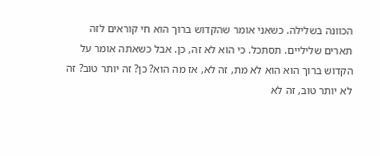הכוונה בשלילה. כשאני אומר שהקדוש ברוך הוא חי קוראים לזה תארים שליליים. תסתכל. כי הוא לא זה, כן. אבל כשאתה אומר על הקדוש ברוך הוא הוא לא מת, זה לא, אז מה הוא? כן? זה יותר טוב? זה לא יותר טוב, זה לא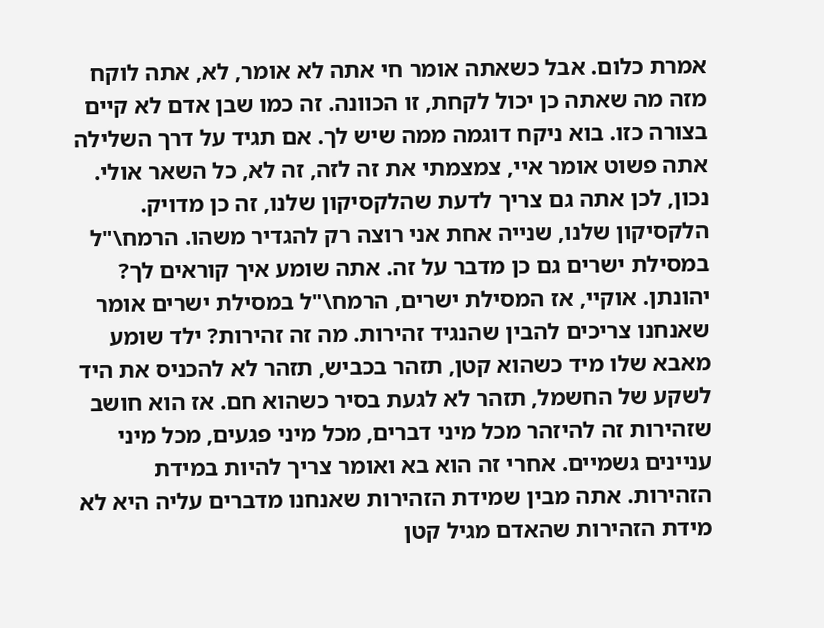אמרת כלום. אבל כשאתה אומר חי אתה לא אומר, לא, אתה לוקח מזה מה שאתה כן יכול לקחת, זו הכוונה. זה כמו שבן אדם לא קיים בצורה כזו. בוא ניקח דוגמה ממה שיש לך. אם תגיד על דרך השלילה אתה פשוט אומר איי, צמצמתי את זה לזה, זה לא, כל השאר אולי. נכון, לכן אתה גם צריך לדעת שהלקסיקון שלנו, זה כן מדויק. הלקסיקון שלנו, שנייה אחת אני רוצה רק להגדיר משהו. הרמח\"ל במסילת ישרים גם כן מדבר על זה. אתה שומע איך קוראים לך? יהונתן. אוקיי, אז המסילת ישרים, הרמח\"ל במסילת ישרים אומר שאנחנו צריכים להבין שהנגיד זהירות. מה זה זהירות? ילד שומע מאבא שלו מיד כשהוא קטן, תזהר בכביש, תזהר לא להכניס את היד לשקע של החשמל, תזהר לא לגעת בסיר כשהוא חם. אז הוא חושב שזהירות זה להיזהר מכל מיני דברים, מכל מיני פגעים, מכל מיני עניינים גשמיים. אחרי זה הוא בא ואומר צריך להיות במידת הזהירות. אתה מבין שמידת הזהירות שאנחנו מדברים עליה היא לא מידת הזהירות שהאדם מגיל קטן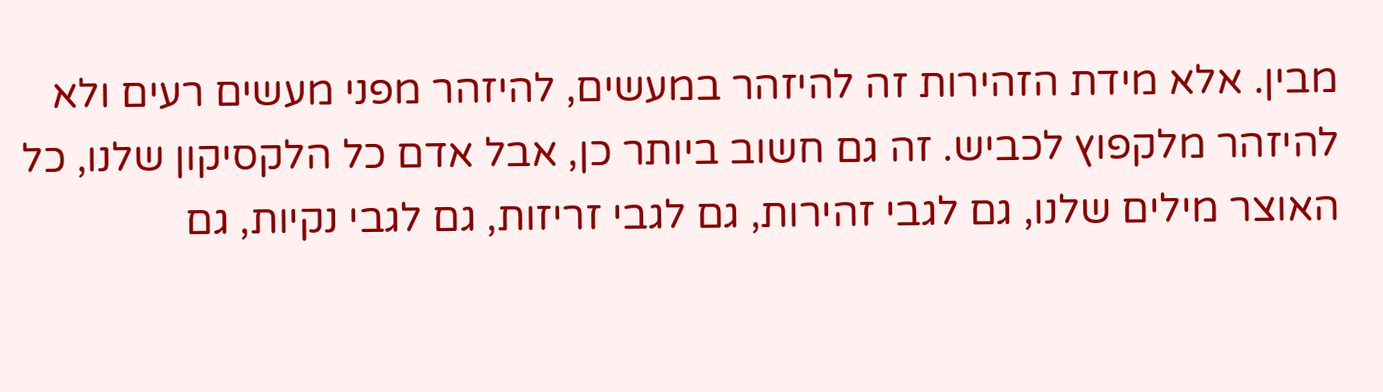מבין. אלא מידת הזהירות זה להיזהר במעשים, להיזהר מפני מעשים רעים ולא להיזהר מלקפוץ לכביש. זה גם חשוב ביותר כן, אבל אדם כל הלקסיקון שלנו, כל האוצר מילים שלנו, גם לגבי זהירות, גם לגבי זריזות, גם לגבי נקיות, גם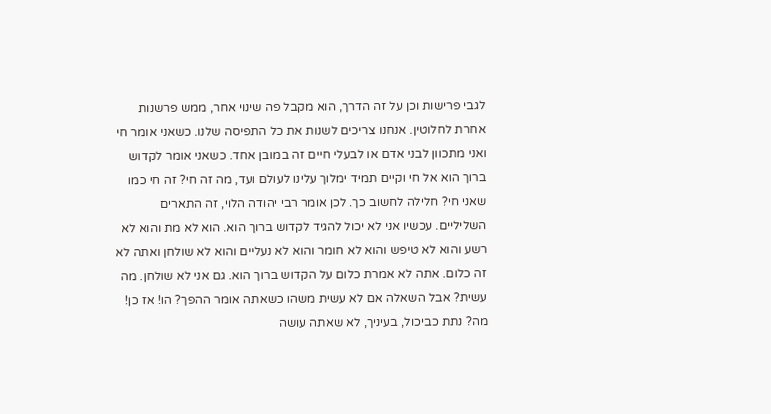לגבי פרישות וכן על זה הדרך, הוא מקבל פה שינוי אחר, ממש פרשנות אחרת לחלוטין. אנחנו צריכים לשנות את כל התפיסה שלנו. כשאני אומר חי ואני מתכוון לבני אדם או לבעלי חיים זה במובן אחד. כשאני אומר לקדוש ברוך הוא אל חי וקיים תמיד ימלוך עלינו לעולם ועד, מה זה חי? זה חי כמו שאני חי? חלילה לחשוב כך. לכן אומר רבי יהודה הלוי, זה התארים השליליים. עכשיו אני לא יכול להגיד לקדוש ברוך הוא. הוא לא מת והוא לא רשע והוא לא טיפש והוא לא חומר והוא לא נעליים והוא לא שולחן ואתה לא זה כלום. אתה לא אמרת כלום על הקדוש ברוך הוא. גם אני לא שולחן. מה עשית? אבל השאלה אם לא עשית משהו כשאתה אומר ההפך? הו! אז כן! מה? נתת כביכול, בעיניך, לא שאתה עושה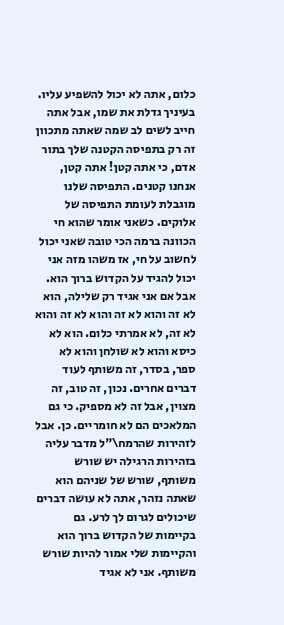כלום, אתה לא יכול להשפיע עליו. בעיניך גדלת את שמו, אבל אתה חייב לשים לב שמה שאתה מתכוון זה רק בתפיסה הקטנה שלך בתור אדם, כי אתה קטן! אתה קטן, אנחנו קטנים. התפיסה שלנו מוגבלת לעומת התפיסה של אלוקים. כשאני אומר שהוא חי הכוונה ברמה הכי טובה שאני יכול לחשוב על חי, אז משהו מזה אני יכול להגיד על הקדוש ברוך הוא. אבל אם אני אגיד רק שלילה, הוא לא זה והוא לא זה והוא לא זה והוא לא זה, לא אמרתי כלום. הוא לא כיסא והוא לא שולחן והוא לא ספר, בסדר, זה משותף לעוד דברים אחרים. נכון, זה טוב, זה מצוין, אבל זה לא מספיק. כי גם המלאכים הם לא חומריים. כן. אבל לזהירות שהרמח\"ל מדבר עליה בזהירות הרגילה יש שורש משותף, שורש של שניהם הוא שאתה נזהר, אתה לא עושה דברים שיכולים לגרום לך לרע. גם בקיימות של הקדוש ברוך הוא והקיימות שלי אמור להיות שורש משותף. אני לא אגיד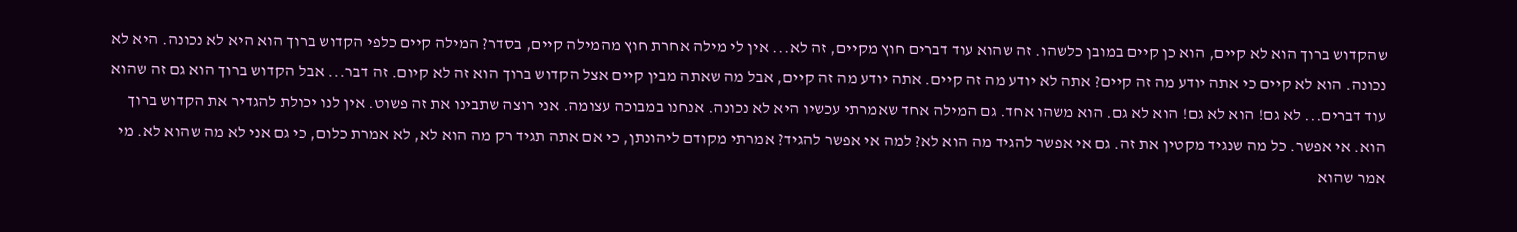שהקדוש ברוך הוא לא קיים, הוא כן קיים במובן כלשהו. זה שהוא עוד דברים חוץ מקיים, זה לא... אין לי מילה אחרת חוץ מהמילה קיים, בסדר? המילה קיים כלפי הקדוש ברוך הוא היא לא נכונה. היא לא נכונה. הוא לא קיים כי אתה יודע מה זה קיים? אתה לא יודע מה זה קיים. אתה יודע מה זה קיים, אבל מה שאתה מבין קיים אצל הקדוש ברוך הוא זה לא קיום. זה דבר... אבל הקדוש ברוך הוא גם זה שהוא עוד דברים... לא גם! הוא לא גם! הוא לא גם. הוא משהו אחד. גם המילה אחד שאמרתי עכשיו היא לא נכונה. אנחנו במבוכה עצומה. אני רוצה שתבינו את זה פשוט. אין לנו יכולת להגדיר את הקדוש ברוך הוא. אי אפשר. כל מה שנגיד מקטין את זה. גם אי אפשר להגיד מה הוא לא? למה אי אפשר להגיד? אמרתי מקודם ליהונתן, כי אם אתה תגיד רק מה הוא לא, לא אמרת כלום, כי גם אני לא מה שהוא לא. מי אמר שהוא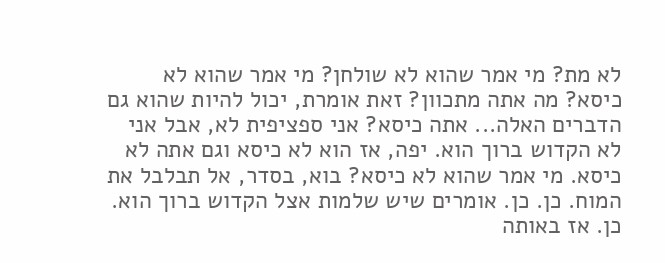לא מת? מי אמר שהוא לא שולחן? מי אמר שהוא לא כיסא? מה אתה מתכוון? זאת אומרת, יכול להיות שהוא גם הדברים האלה... אתה כיסא? אני ספציפית לא, אבל אני לא הקדוש ברוך הוא. יפה, אז הוא לא כיסא וגם אתה לא כיסא. מי אמר שהוא לא כיסא? בוא, בסדר, אל תבלבל את המוח. כן. כן. אומרים שיש שלמות אצל הקדוש ברוך הוא. כן. אז באותה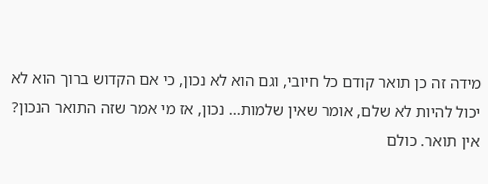מידה זה כן תואר קודם כל חיובי, וגם הוא לא נכון, כי אם הקדוש ברוך הוא לא יכול להיות לא שלם, אומר שאין שלמות... נכון, אז מי אמר שזה התואר הנכון? אין תואר. כולם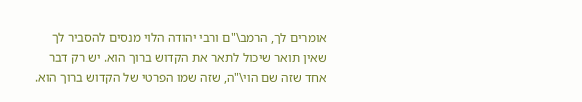אומרים לך, הרמב\"ם ורבי יהודה הלוי מנסים להסביר לך שאין תואר שיכול לתאר את הקדוש ברוך הוא. יש רק דבר אחד שזה שם הוי\"ה, שזה שמו הפרטי של הקדוש ברוך הוא.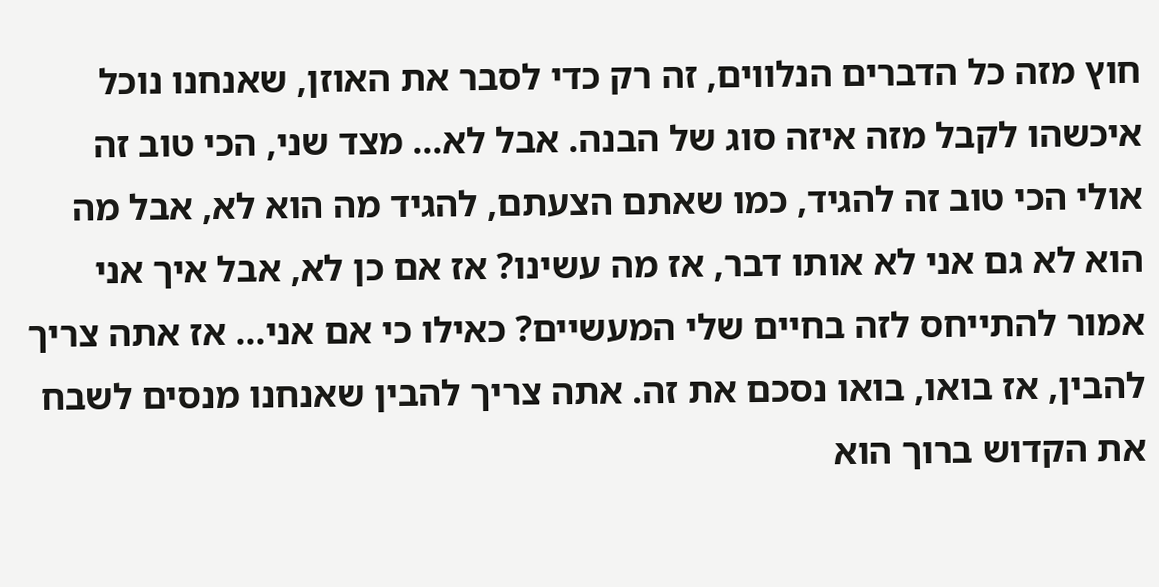חוץ מזה כל הדברים הנלווים, זה רק כדי לסבר את האוזן, שאנחנו נוכל איכשהו לקבל מזה איזה סוג של הבנה. אבל לא... מצד שני, הכי טוב זה אולי הכי טוב זה להגיד, כמו שאתם הצעתם, להגיד מה הוא לא, אבל מה הוא לא גם אני לא אותו דבר, אז מה עשינו? אז אם כן לא, אבל איך אני אמור להתייחס לזה בחיים שלי המעשיים? כאילו כי אם אני... אז אתה צריך להבין, אז בואו, בואו נסכם את זה. אתה צריך להבין שאנחנו מנסים לשבח את הקדוש ברוך הוא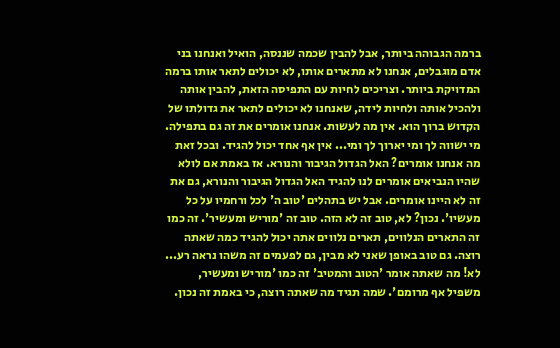ברמה הגבוהה ביותר, אבל להבין שכמה שננסה, הואיל ואנחנו בני אדם מוגבלים, אנחנו לא מתארים אותו, לא יכולים לתאר אותו ברמה המדויקת ביותר. וצריכים לחיות עם התפיסה הזאת, להבין אותה ולהכיל אותה ולחיות לידה, שאנחנו לא יכולים לתאר את גדולתו של הקדוש ברוך הוא. אין מה לעשות. אנחנו אומרים את זה גם בתפילה. מי ישווה לך ומי יארוך לך ומי... אין אף אחד יכול להגיד. ובכל זאת מה אנחנו אומרים? האל הגדול הגיבור והנורא. אז באמת אם לולא שהיו הנביאים אומרים לנו להגיד האל הגדול הגיבור והנורא, גם את זה לא היינו אומרים. אבל יש בתהלים 'טוב ה' לכל ורחמיו על כל מעשיו'. נכון? לא, טוב זה לא הזה. טוב זה 'מוריש ומעשיר'. זה כמו זה התארים הנלווים, תארים נלווים אתה יכול להגיד כמה שאתה רוצה. גם טוב באופן שאני לא מבין, גם לפעמים זה משהו נראה רע... לא! מה שאתה אומר 'הטוב והמטיב' זה כמו 'מוריש ומעשיר, משפיל אף מרומם'. שמה תגיד מה שאתה רוצה, כי באמת זה נכון.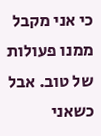כי אני מקבל ממנו פעולות של טוב. אבל כשאני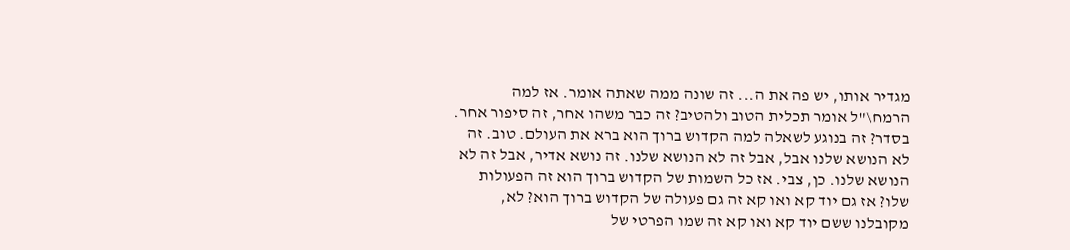מגדיר אותו, יש פה את ה... זה שונה ממה שאתה אומר. אז למה הרמח\"ל אומר תכלית הטוב ולהטיב? זה כבר משהו אחר, זה סיפור אחר. בסדר? זה בנוגע לשאלה למה הקדוש ברוך הוא ברא את העולם. טוב. זה לא הנושא שלנו אבל, אבל זה לא הנושא שלנו. זה נושא אדיר, אבל זה לא הנושא שלנו. כן, צבי. אז כל השמות של הקדוש ברוך הוא זה הפעולות שלו? אז גם יוד קא ואו קא זה גם פעולה של הקדוש ברוך הוא? לא, מקובלנו ששם יוד קא ואו קא זה שמו הפרטי של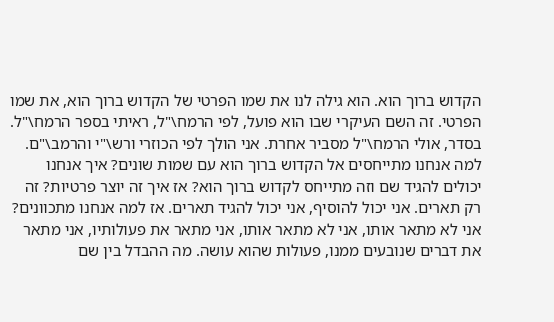הקדוש ברוך הוא. הוא גילה לנו את שמו הפרטי של הקדוש ברוך הוא, את שמו הפרטי. זה השם העיקרי שבו הוא פועל, לפי הרמח\"ל, ראיתי בספר הרמח\"ל. בסדר, אולי הרמח\"ל מסביר אחרת. אני הולך לפי הכוזרי ורש\"י והרמב\"ם. למה אנחנו מתייחסים אל הקדוש ברוך הוא עם שמות שונים? איך אנחנו יכולים להגיד שם וזה מתייחס לקדוש ברוך הוא? אז איך זה יוצר פרטיות? זה רק תארים. אני יכול להוסיף, אני יכול להגיד תארים. אז למה אנחנו מתכוונים? אני לא מתאר אותו, אני לא מתאר אותו, אני מתאר את פעולותיו, אני מתאר את דברים שנובעים ממנו, פעולות שהוא עושה. מה ההבדל בין שם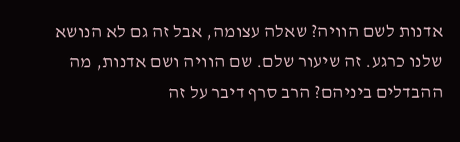אדנות לשם הוויה? שאלה עצומה, אבל זה גם לא הנושא שלנו כרגע. זה שיעור שלם. שם הוויה ושם אדנות, מה ההבדלים ביניהם? הרב סרף דיבר על זה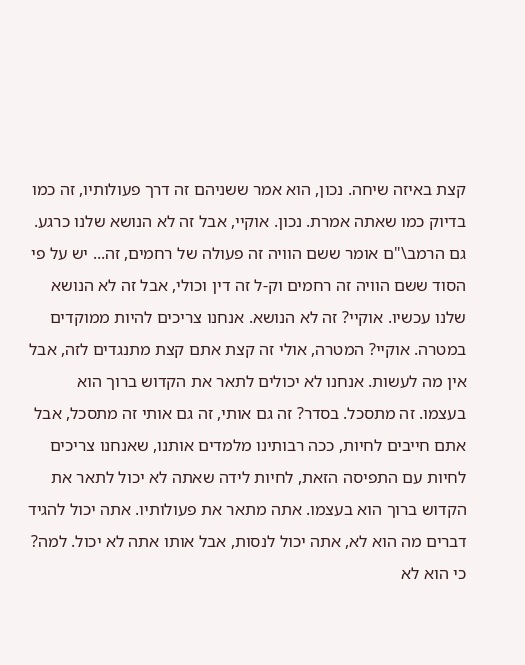קצת באיזה שיחה. נכון, הוא אמר ששניהם זה דרך פעולותיו, זה כמו בדיוק כמו שאתה אמרת. נכון. אוקיי, אבל זה לא הנושא שלנו כרגע. גם הרמב\"ם אומר ששם הוויה זה פעולה של רחמים, זה... יש על פי הסוד ששם הוויה זה רחמים וק-ל זה דין וכולי, אבל זה לא הנושא שלנו עכשיו. אוקיי? זה לא הנושא. אנחנו צריכים להיות ממוקדים במטרה. אוקיי? המטרה, אולי זה קצת אתם קצת מתנגדים לזה, אבל אין מה לעשות. אנחנו לא יכולים לתאר את הקדוש ברוך הוא בעצמו. זה מתסכל. בסדר? זה גם אותי, זה גם אותי זה מתסכל, אבל אתם חייבים לחיות, ככה רבותינו מלמדים אותנו, שאנחנו צריכים לחיות עם התפיסה הזאת, לחיות לידה שאתה לא יכול לתאר את הקדוש ברוך הוא בעצמו. אתה מתאר את פעולותיו. אתה יכול להגיד דברים מה הוא לא, אתה יכול לנסות, אבל אותו אתה לא יכול. למה? כי הוא לא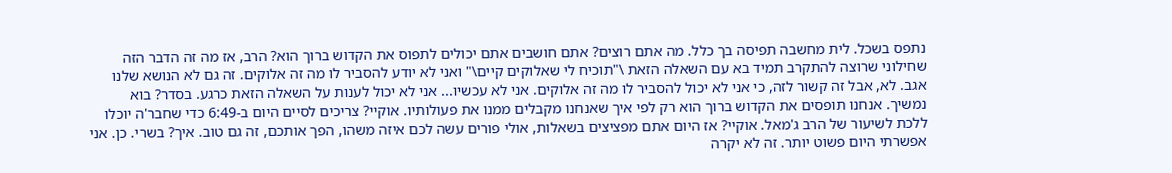נתפס בשכל. לית מחשבה תפיסה בך כלל. מה אתם רוצים? אתם חושבים אתם יכולים לתפוס את הקדוש ברוך הוא? הרב, אז מה זה הדבר הזה שחילוני שרוצה להתקרב תמיד בא עם השאלה הזאת \"תוכיח לי שאלוקים קיים\" ואני לא יודע להסביר לו מה זה אלוקים. זה גם לא הנושא שלנו אגב. לא, אבל זה קשור לזה, כי אני לא יכול להסביר לו מה זה אלוקים. אני לא עכשיו... אני לא יכול לענות על השאלה הזאת כרגע. בסדר? בוא נמשיך. אנחנו תופסים את הקדוש ברוך הוא רק לפי איך שאנחנו מקבלים ממנו את פעולותיו. אוקיי? צריכים לסיים היום ב-6:49 כדי שחבר'ה יוכלו ללכת לשיעור של הרב ג'מאל. אוקיי? אז היום אתם מפציצים בשאלות, אולי פורים עשה לכם איזה משהו, הפך אותכם, זה גם טוב. איך? בשרי. כן. אני אפשרתי היום פשוט יותר. זה לא יקרה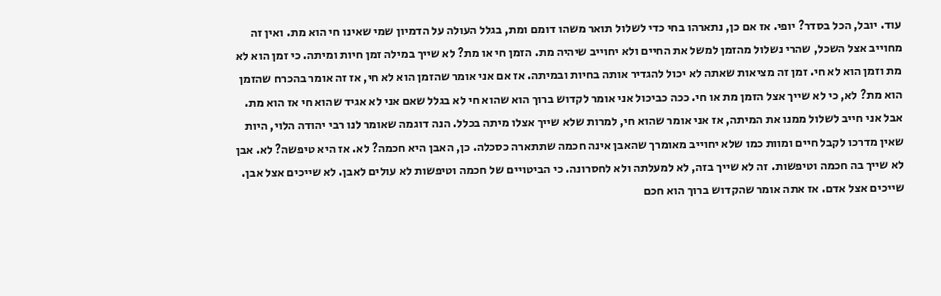עוד. יובל, הכל בסדר? יופי. אז אם כן, נתארהו בחי כדי לשלול תואר משהו דומם ומת, בגלל העולה על הדמיון שמי שאינו חי הוא מת. ואין זה מחוייב אצל השכל, שהרי נשלול מהזמן למשל את החיים ולא יחוייב שיהיה מת. הזמן חי או מת? לא שייך במילה זמן חיות ומיתה. כי זמן הוא לא מת וזמן הוא לא חי. זמן זה מציאות שאתה לא יכול להגדיר אותה בחיות ובמיתה. אז אם אני אומר שהזמן הוא לא חי, אז זה אומר בהכרח שהזמן הוא מת? לא, כי לא שייך אצל הזמן מת או חי. ככה כביכול אני אומר לקדוש ברוך הוא שהוא חי לא בגלל שאם אני לא אגיד שהוא חי אז הוא מת. אבל אני חייב לשלול ממנו את המיתה, אז אני אומר שהוא חי, למרות שלא שייך אצלו מיתה בכלל. הנה דוגמה שאומר לנו רבי יהודה הלוי, היות שאין מדרכו לקבל חיים ומוות כמו שלא יחוייב מאומרך שהאבן אינה חכמה שתתארה כסכלה. כן, האבן היא חכמה? לא. אז היא טיפשה? לא. אבן לא שייך בה חכמה וטיפשות. זה לא שייך בזה, לא למעלתה ולא לחסרונה. כי הביטויים של חכמה וטיפשות לא עולים לאבן. לא שייכים אצל אבן. שייכים אצל אדם. אז אתה אומר שהקדוש ברוך הוא חכם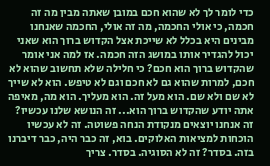כדי לומר לך לא שהוא חכם במובן שאתה מבין מה זה חכמה, כי אולי החכמה, מה זה אולי, החכמה שאנחנו מבינים היא בכלל לא שייכת אצל הקדוש ברוך הוא שאני יכול להגדיר אותו במושג הזה חכמה. אז למה אני אומר שהקדוש ברוך הוא חכם? כי חלילה שלא תחשוב שהוא לא חכם, למרות שהוא גם לא חכם וגם לא טיפש. הוא לא שייך לא שם ולא שם. הוא מעל זה. הוא מעליך. הוא מה, מאיפה אתה יודע שהקדוש ברוך הוא... זה הנושא שלנו עכשיו? זה אנחנו יוצאים מנקודת הנחה פשוטה. זה לא עכשיו הוכחות למציאות האלוקים. בוא, זה כבר היה, כבר דיברנו בזה. בסדר? זה לא הסוגיה. בסדר. צריך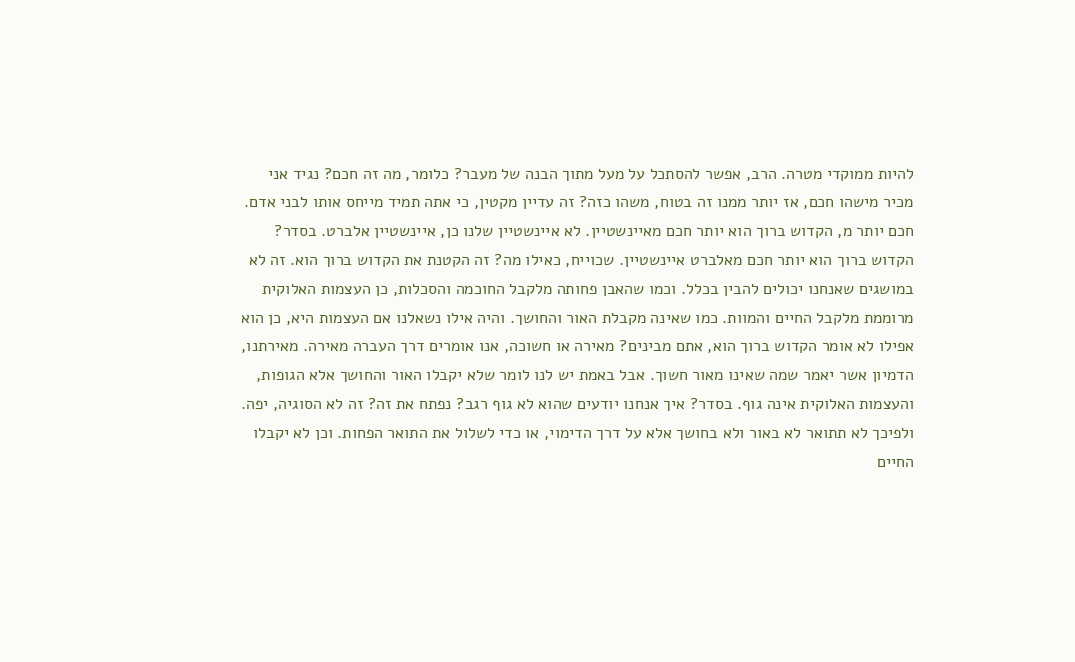להיות ממוקדי מטרה. הרב, אפשר להסתכל על מעל מתוך הבנה של מעבר? כלומר, מה זה חכם? נגיד אני מכיר מישהו חכם, אז יותר ממנו זה בטוח, משהו כזה? זה עדיין מקטין, כי אתה תמיד מייחס אותו לבני אדם. חכם יותר מ, הקדוש ברוך הוא יותר חכם מאיינשטיין. לא איינשטיין שלנו כן, איינשטיין אלברט. בסדר? הקדוש ברוך הוא יותר חכם מאלברט איינשטיין. שכוייח, כאילו מה? זה הקטנת את הקדוש ברוך הוא. זה לא במושגים שאנחנו יכולים להבין בכלל. וכמו שהאבן פחותה מלקבל החוכמה והסכלות, כן העצמות האלוקית מרוממת מלקבל החיים והמוות. כמו שאינה מקבלת האור והחושך. והיה אילו נשאלנו אם העצמות היא, כן הוא אפילו לא אומר הקדוש ברוך הוא, אתם מבינים? מאירה או חשוכה, אנו אומרים דרך העברה מאירה. מאירתנו, הדמיון אשר יאמר שמה שאינו מאור חשוך. אבל באמת יש לנו לומר שלא יקבלו האור והחושך אלא הגופות, והעצמות האלוקית אינה גוף. בסדר? איך אנחנו יודעים שהוא לא גוף רגב? נפתח את זה? זה לא הסוגיה, יפה. ולפיכך לא תתואר לא באור ולא בחושך אלא על דרך הדימוי, או כדי לשלול את התואר הפחות. וכן לא יקבלו החיים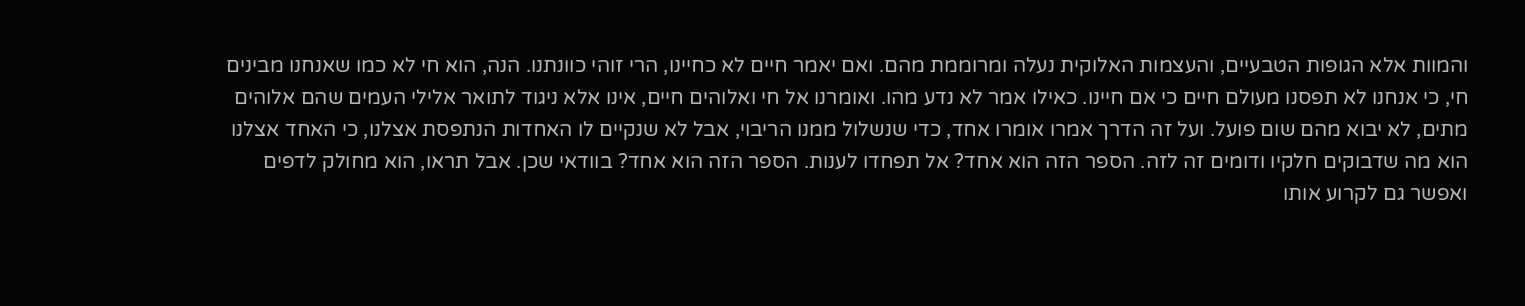והמוות אלא הגופות הטבעיים, והעצמות האלוקית נעלה ומרוממת מהם. ואם יאמר חיים לא כחיינו, הרי זוהי כוונתנו. הנה, הוא חי לא כמו שאנחנו מבינים חי, כי אנחנו לא תפסנו מעולם חיים כי אם חיינו. כאילו אמר לא נדע מהו. ואומרנו אל חי ואלוהים חיים, אינו אלא ניגוד לתואר אלילי העמים שהם אלוהים מתים, לא יבוא מהם שום פועל. ועל זה הדרך אמרו אומרו אחד, כדי שנשלול ממנו הריבוי, אבל לא שנקיים לו האחדות הנתפסת אצלנו, כי האחד אצלנו הוא מה שדבוקים חלקיו ודומים זה לזה. הספר הזה הוא אחד? אל תפחדו לענות. הספר הזה הוא אחד? בוודאי שכן. אבל תראו, הוא מחולק לדפים ואפשר גם לקרוע אותו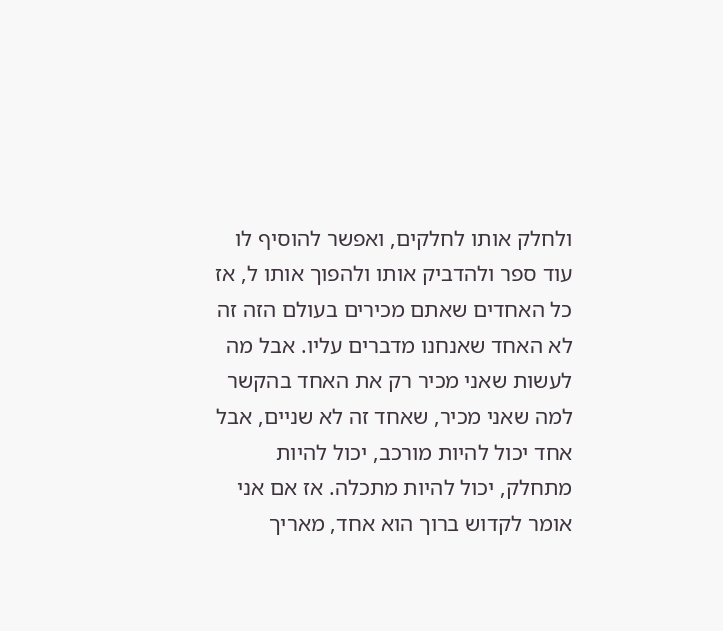ולחלק אותו לחלקים, ואפשר להוסיף לו עוד ספר ולהדביק אותו ולהפוך אותו ל, אז כל האחדים שאתם מכירים בעולם הזה זה לא האחד שאנחנו מדברים עליו. אבל מה לעשות שאני מכיר רק את האחד בהקשר למה שאני מכיר, שאחד זה לא שניים, אבל אחד יכול להיות מורכב, יכול להיות מתחלק, יכול להיות מתכלה. אז אם אני אומר לקדוש ברוך הוא אחד, מאריך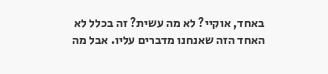באחד, אוקיי? לא מה עשית? זה בכלל לא האחד הזה שאנחנו מדברים עליו. אבל מה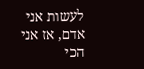לעשות אני אדם, אז אני הכי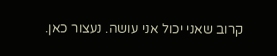קרוב שאני יכול אני עושה. נעצור כאן.